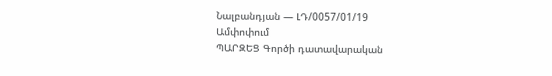Նալբանդյան — ԼԴ/0057/01/19
Ամփոփում
ՊԱՐԶԵՑ Գործի դատավարական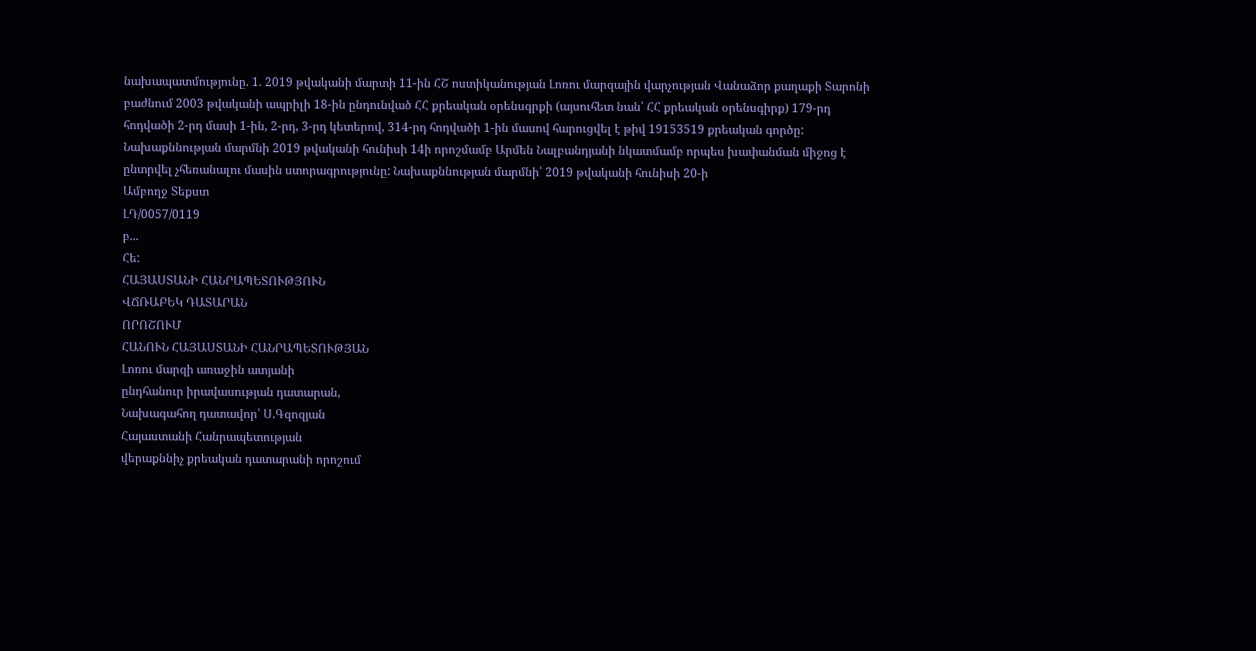նախապատմությունը. 1. 2019 թվականի մարտի 11-ին ՀՇ ոստիկանության Լոռու մարզային վարչության Վանաձոր քաղաքի Տարոնի բաժնում 2003 թվականի ապրիլի 18-ին ընդունված ՀՀ քրեական օրենսգրքի (այսուհետ նան՝ ՀՀ քրեական օրենսգիրք) 179-րդ հոդվածի 2-րդ մասի 1-ին, 2-րդ, 3-րդ կետերով, 314-րդ հոդվածի 1-ին մասով հարուցվել է թիվ 19153519 քրեական գործը: Նախաքննության մարմնի 2019 թվականի հունիսի 14ի որոշմամբ Արմեն Նալբանդյանի նկատմամբ որպես խափանման միջոց է ընտրվել չհեռանալու մասին ստորագրությունը: Նախաքննության մարմնի՝ 2019 թվականի հունիսի 20-ի
Ամբողջ Տեքստ
ԼԴ/0057/0119
բ...
Հե:
ՀԱՅԱՍՏԱՆԻ ՀԱՆՐԱՊԵՏՈՒԹՅՈՒՆ
ՎՃՌԱԲԵԿ ԴԱՏԱՐԱՆ
ՈՐՈՇՈՒՄ
ՀԱՆՈՒՆ ՀԱՅԱՍՏԱՆԻ ՀԱՆՐԱՊԵՏՈՒԹՅԱՆ
Լոռու մարզի առաջին ատյանի
ընդհանուր իրավասության դատարան,
Նախագահող դատավոր՝ Ս.Գզոզյան
Հայաստանի Հանրապետության
վերաքննիչ քրեական դատարանի որոշում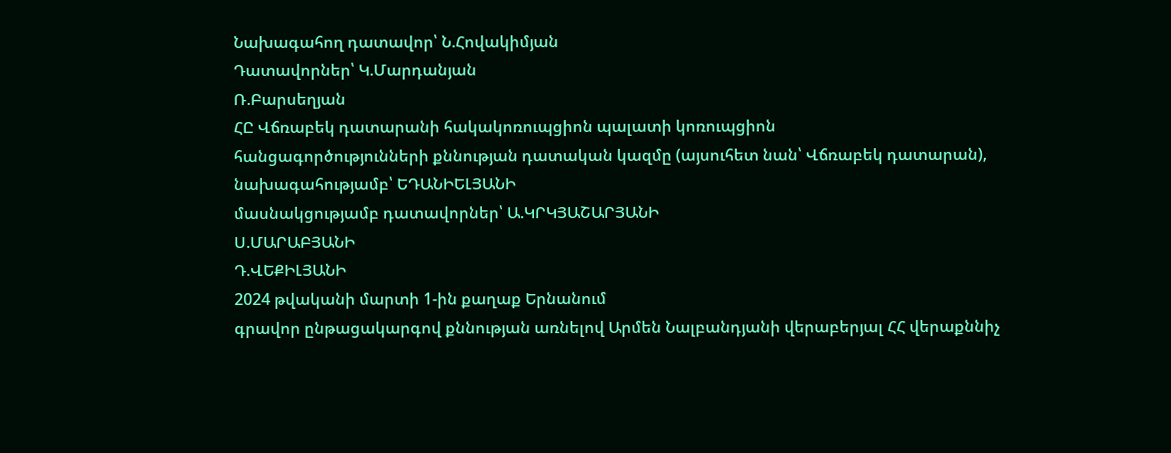Նախագահող դատավոր՝ Ն.Հովակիմյան
Դատավորներ՝ Կ.Մարդանյան
Ռ.Բարսեղյան
ՀԸ Վճռաբեկ դատարանի հակակոռուպցիոն պալատի կոռուպցիոն
հանցագործությունների քննության դատական կազմը (այսուհետ նան՝ Վճռաբեկ դատարան),
նախագահությամբ՝ ԵԴԱՆԻԵԼՅԱՆԻ
մասնակցությամբ դատավորներ՝ Ա.ԿՐԿՅԱՇԱՐՅԱՆԻ
Ս.ՄԱՐԱԲՅԱՆԻ
Դ.ՎԵՔԻԼՅԱՆԻ
2024 թվականի մարտի 1-ին քաղաք Երնանում
գրավոր ընթացակարգով քննության առնելով Արմեն Նալբանդյանի վերաբերյալ ՀՀ վերաքննիչ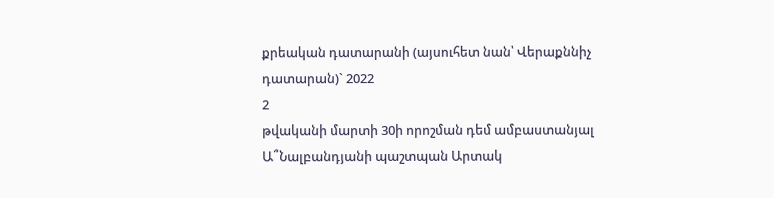քրեական դատարանի (այսուհետ նան՝ Վերաքննիչ դատարան)` 2022
2
թվականի մարտի 30ի որոշման դեմ ամբաստանյալ Ա՞Նալբանդյանի պաշտպան Արտակ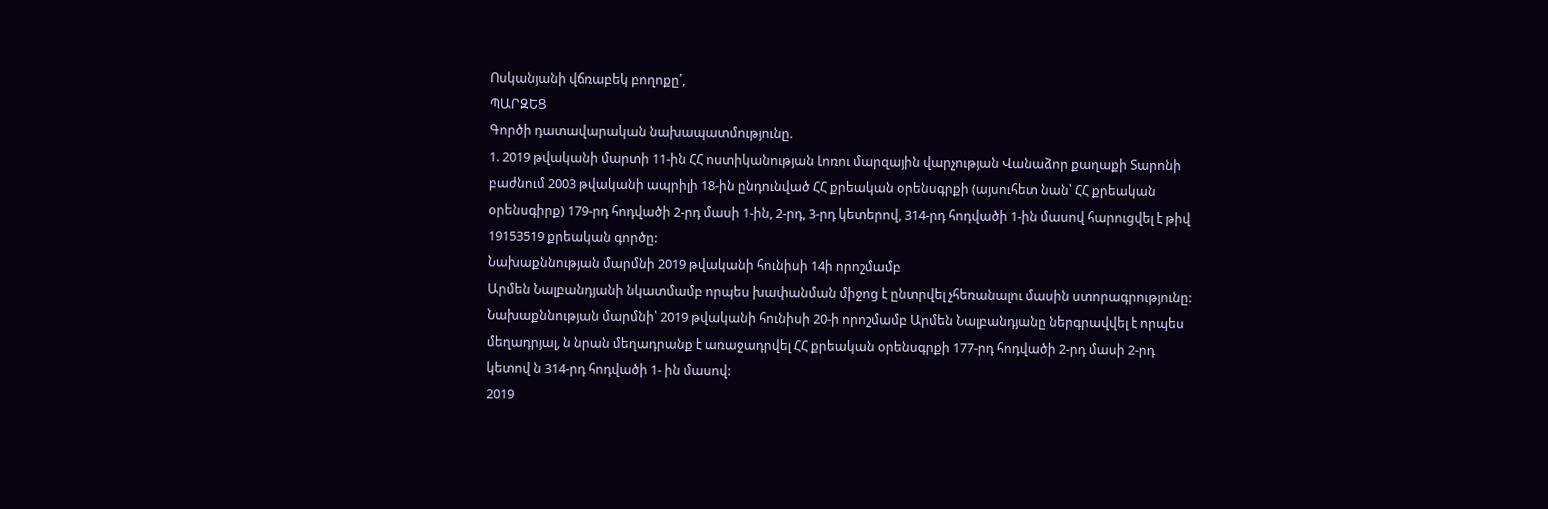Ոսկանյանի վճռաբեկ բողոքը՛,
ՊԱՐԶԵՑ
Գործի դատավարական նախապատմությունը.
1. 2019 թվականի մարտի 11-ին ՀՀ ոստիկանության Լոռու մարզային վարչության Վանաձոր քաղաքի Տարոնի բաժնում 2003 թվականի ապրիլի 18-ին ընդունված ՀՀ քրեական օրենսգրքի (այսուհետ նան՝ ՀՀ քրեական օրենսգիրք) 179-րդ հոդվածի 2-րդ մասի 1-ին, 2-րդ, 3-րդ կետերով, 314-րդ հոդվածի 1-ին մասով հարուցվել է թիվ 19153519 քրեական գործը:
Նախաքննության մարմնի 2019 թվականի հունիսի 14ի որոշմամբ
Արմեն Նալբանդյանի նկատմամբ որպես խափանման միջոց է ընտրվել չհեռանալու մասին ստորագրությունը:
Նախաքննության մարմնի՝ 2019 թվականի հունիսի 20-ի որոշմամբ Արմեն Նալբանդյանը ներգրավվել է որպես մեղադրյալ, ն նրան մեղադրանք է առաջադրվել ՀՀ քրեական օրենսգրքի 177-րդ հոդվածի 2-րդ մասի 2-րդ կետով ն 314-րդ հոդվածի 1- ին մասով:
2019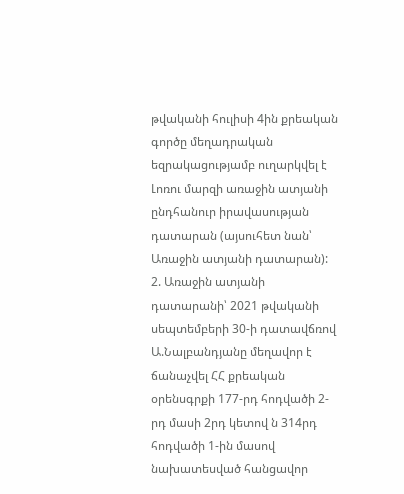թվականի հուլիսի 4ին քրեական գործը մեղադրական եզրակացությամբ ուղարկվել է Լոռու մարզի առաջին ատյանի ընդհանուր իրավասության դատարան (այսուհետ նան՝ Առաջին ատյանի դատարան):
2. Առաջին ատյանի դատարանի՝ 2021 թվականի սեպտեմբերի 30-ի դատավճռով Ա.Նալբանդյանը մեղավոր է ճանաչվել ՀՀ քրեական օրենսգրքի 177-րդ հոդվածի 2-րդ մասի 2րդ կետով ն 314րդ հոդվածի 1-ին մասով նախատեսված հանցավոր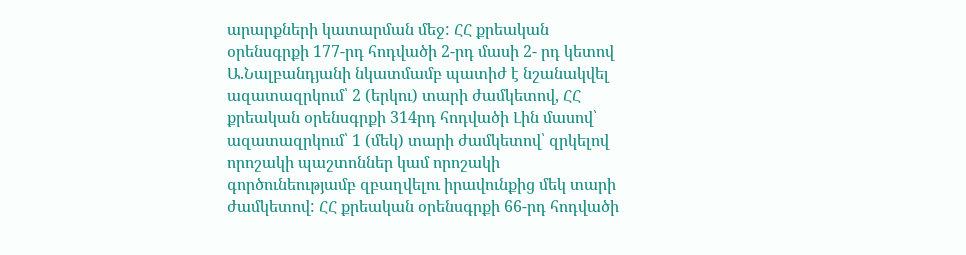արարքների կատարման մեջ: ՀՀ քրեական օրենսգրքի 177-րդ հոդվածի 2-րդ մասի 2- րդ կետով Ա.Նալբանդյանի նկատմամբ պատիժ է նշանակվել ազատազրկում՝ 2 (երկու) տարի ժամկետով, ՀՀ քրեական օրենսգրքի 314րդ հոդվածի Լին մասով՝ ազատազրկում՝ 1 (մեկ) տարի ժամկետով՝ զրկելով որոշակի պաշտոններ կամ որոշակի գործունեությամբ զբաղվելու իրավունքից մեկ տարի ժամկետով: ՀՀ քրեական օրենսգրքի 66-րդ հոդվածի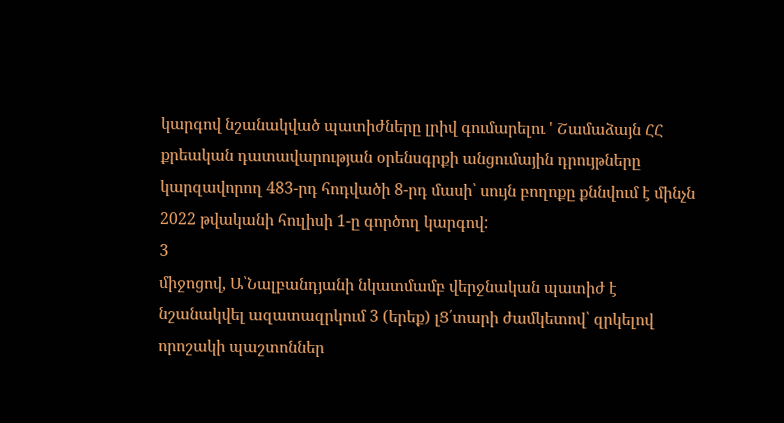կարգով նշանակված պատիժները լրիվ գումարելու ' Շամաձայն ՀՀ քրեական դատավարության օրենսգրքի անցումային դրույթները կարզավորող 483-րդ հոդվածի 8-րդ մասի՝ սույն բողոքը քննվում է մինչն 2022 թվականի հուլիսի 1-ը գործող կարգով:
3
միջոցով, Ա՝Նալբանդյանի նկատմամբ վերջնական պատիժ է նշանակվել ազատազրկում 3 (երեք) լՑ՛տարի ժամկետով՝ զրկելով որոշակի պաշտոններ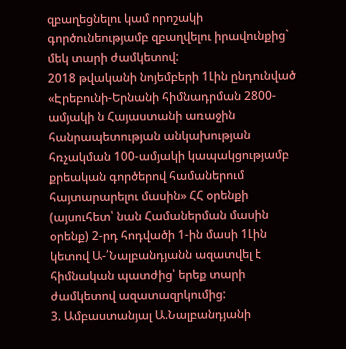զբաղեցնելու կամ որոշակի գործունեությամբ զբաղվելու իրավունքից` մեկ տարի ժամկետով:
2018 թվականի նոյեմբերի 1Լին ընդունված «Էրեբունի-Երնանի հիմնադրման 2800-ամյակի ն Հայաստանի առաջին հանրապետության անկախության հռչակման 100-ամյակի կապակցությամբ քրեական գործերով համաներում հայտարարելու մասին» ՀՀ օրենքի (այսուհետ՝ նան Համաներման մասին օրենք) 2-րդ հոդվածի 1-ին մասի 1Լին կետով Ա-՛Նալբանդյանն ազատվել է հիմնական պատժից՝ երեք տարի ժամկետով ազատազրկումից:
3. Ամբաստանյալ Ա.Նալբանդյանի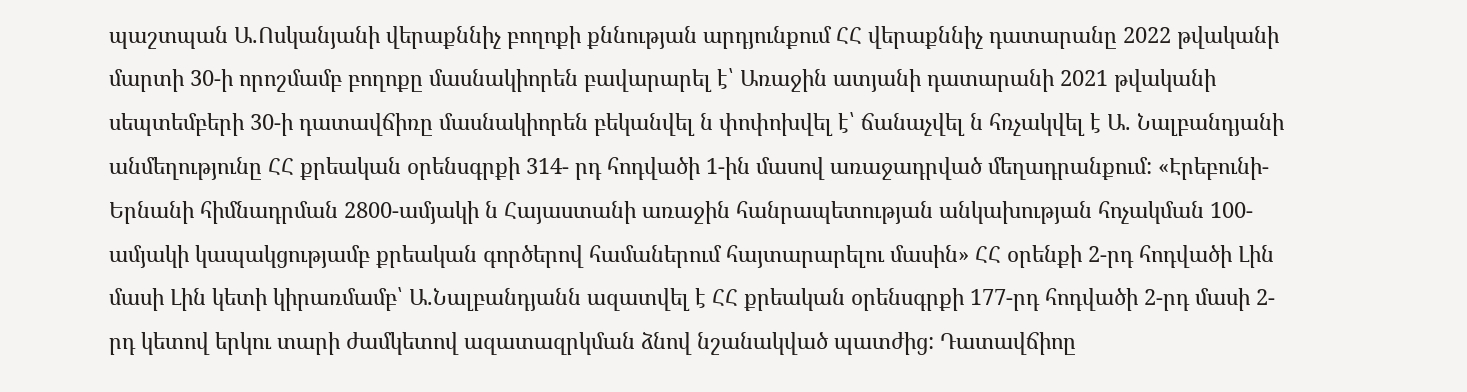պաշտպան Ա.Ոսկանյանի վերաքննիչ բողոքի քննության արդյունքում ՀՀ վերաքննիչ դատարանը 2022 թվականի մարտի 30-ի որոշմամբ բողոքը մասնակիորեն բավարարել է՝ Առաջին ատյանի դատարանի 2021 թվականի սեպտեմբերի 30-ի դատավճիռը մասնակիորեն բեկանվել ն փոփոխվել է՝ ճանաչվել ն հռչակվել է Ա. Նալբանդյանի անմեղությունը ՀՀ քրեական օրենսգրքի 314- րդ հոդվածի 1-ին մասով առաջադրված մեղադրանքում: «Էրեբունի-Երնանի հիմնադրման 2800-ամյակի ն Հայաստանի առաջին հանրապետության անկախության հոչակման 100-ամյակի կապակցությամբ քրեական գործերով համաներում հայտարարելու մասին» ՀՀ օրենքի 2-րդ հոդվածի Լին մասի Լին կետի կիրառմամբ՝ Ա.Նալբանդյանն ազատվել է ՀՀ քրեական օրենսգրքի 177-րդ հոդվածի 2-րդ մասի 2-րդ կետով երկու տարի ժամկետով ազատազրկման ձնով նշանակված պատժից: Դատավճիոը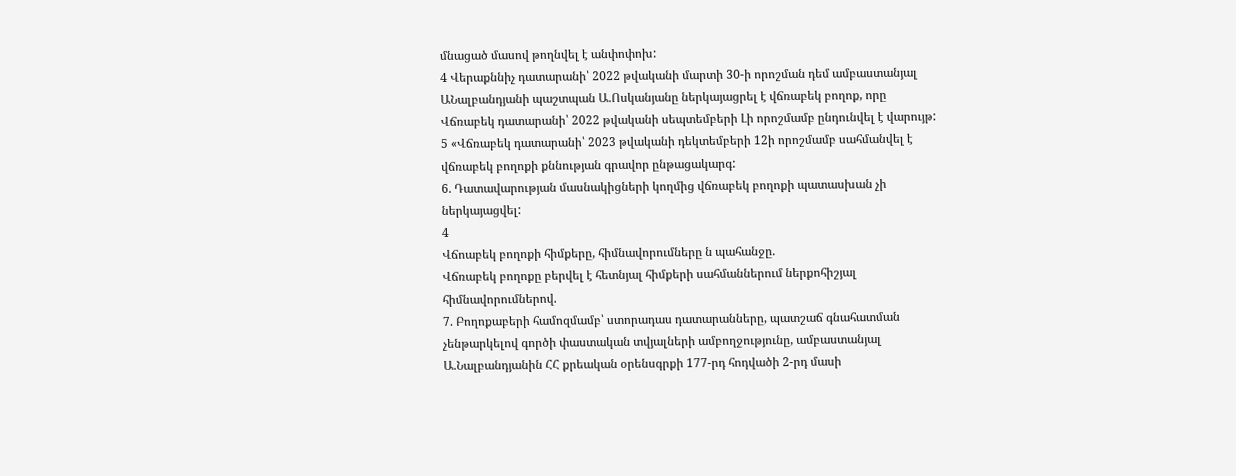մնացած մասով թողնվել է անփոփոխ:
4 Վերաքննիչ դատարանի՝ 2022 թվականի մարտի 30-ի որոշման դեմ ամբաստանյալ ԱՆալբանդյանի պաշտպան Ա.Ոսկանյանը ներկայացրել է վճռաբեկ բողոք, որը Վճռաբեկ դատարանի՝ 2022 թվականի սեպտեմբերի Լի որոշմամբ ընդունվել է վարույթ:
5 «Վճռաբեկ դատարանի՝ 2023 թվականի դեկտեմբերի 12ի որոշմամբ սահմանվել է վճռաբեկ բողոքի քննության գրավոր ընթացակարգ:
6. Դատավարության մասնակիցների կողմից վճռաբեկ բողոքի պատասխան չի ներկայացվել:
4
Վճոաբեկ բողոքի հիմքերը, հիմնավորումները ն պահանջը.
Վճռաբեկ բողոքը բերվել է հետնյալ հիմքերի սահմաններում ներքոհիշյալ հիմնավորումներով.
7. Բողոքաբերի համոզմամբ՝ ստորադաս դատարանները, պատշաճ գնահատման չենթարկելով գործի փաստական տվյալների ամբողջությունը, ամբաստանյալ Ա.Նալբանդյանին ՀՀ քրեական օրենսգրքի 177-րդ հոդվածի 2-րդ մասի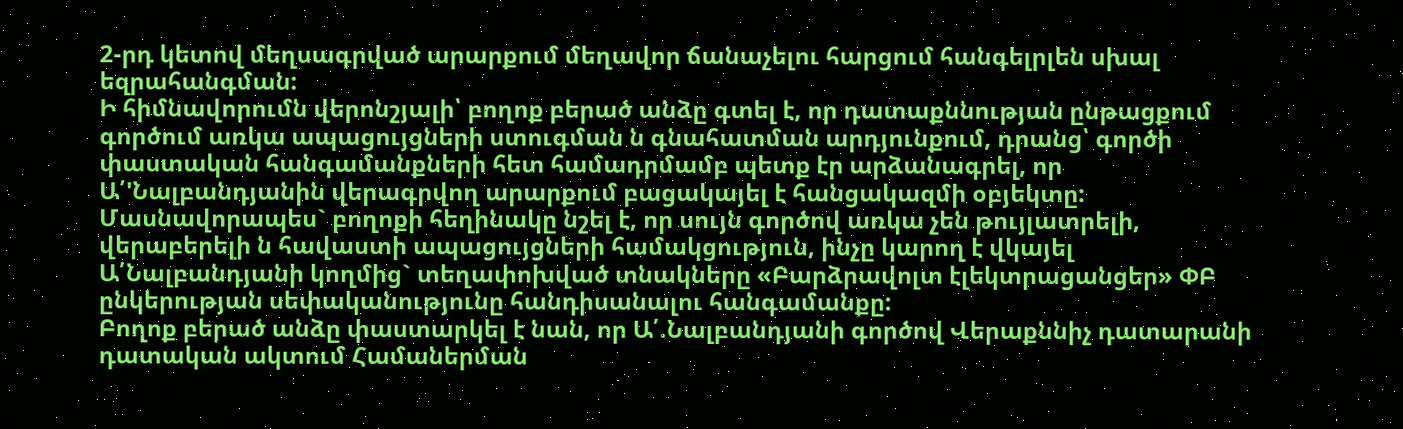2-րդ կետով մեղսագրված արարքում մեղավոր ճանաչելու հարցում հանգելրլեն սխալ եզրահանգման:
Ի հիմնավորումն վերոնշյալի՝ բողոք բերած անձը գտել է, որ դատաքննության ընթացքում գործում առկա ապացույցների ստուգման ն գնահատման արդյունքում, դրանց՝ գործի փաստական հանգամանքների հետ համադրմամբ պետք էր արձանագրել, որ Ա՛'Նալբանդյանին վերագրվող արարքում բացակայել է հանցակազմի օբյեկտը:
Մասնավորապես` բողոքի հեղինակը նշել է, որ սույն գործով առկա չեն թույլատրելի, վերաբերելի ն հավաստի ապացույցների համակցություն, ինչը կարող է վկայել Ա՛Նալբանդյանի կողմից` տեղափոխված տնակները «Բարձրավոլտ էլեկտրացանցեր» ՓԲ ընկերության սեփականությունը հանդիսանալու հանգամանքը:
Բողոք բերած անձը փաստարկել է նան, որ Ա՛.Նալբանդյանի գործով Վերաքննիչ դատարանի դատական ակտում Համաներման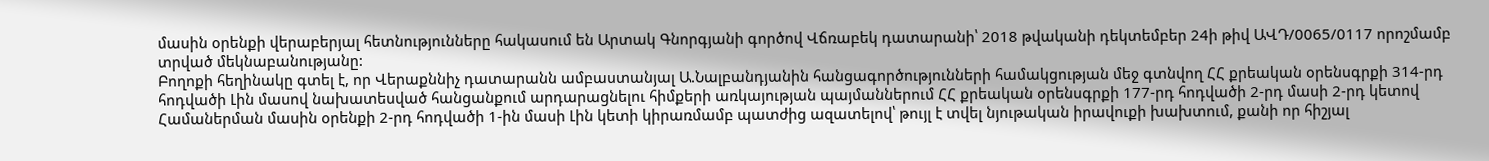մասին օրենքի վերաբերյալ հետնությունները հակասում են Արտակ Գնորգյանի գործով Վճռաբեկ դատարանի՝ 2018 թվականի դեկտեմբեր 24ի թիվ ԱՎԴ/0065/0117 որոշմամբ տրված մեկնաբանությանը:
Բողոքի հեղինակը գտել է, որ Վերաքննիչ դատարանն ամբաստանյալ Ա.Նալբանդյանին հանցագործությունների համակցության մեջ գտնվող ՀՀ քրեական օրենսգրքի 314-րդ հոդվածի Լին մասով նախատեսված հանցանքում արդարացնելու հիմքերի առկայության պայմաններում ՀՀ քրեական օրենսգրքի 177-րդ հոդվածի 2-րդ մասի 2-րդ կետով Համաներման մասին օրենքի 2-րդ հոդվածի 1-ին մասի Լին կետի կիրառմամբ պատժից ազատելով՝ թույլ է տվել նյութական իրավուքի խախտում, քանի որ հիշյալ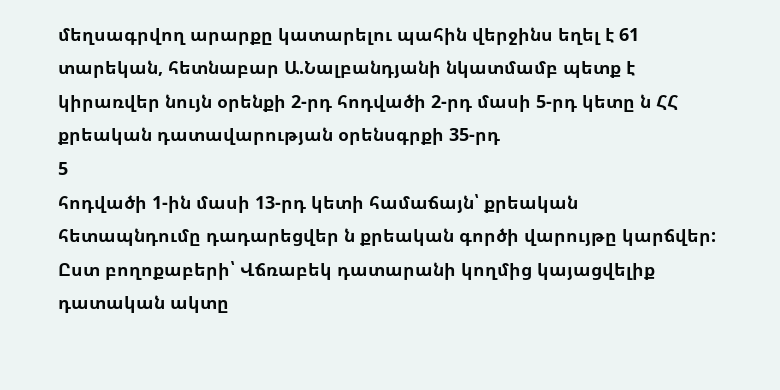մեղսագրվող արարքը կատարելու պահին վերջինս եղել է 61 տարեկան, հետնաբար Ա.Նալբանդյանի նկատմամբ պետք է կիրառվեր նույն օրենքի 2-րդ հոդվածի 2-րդ մասի 5-րդ կետը ն ՀՀ քրեական դատավարության օրենսգրքի 35-րդ
5
հոդվածի 1-ին մասի 13-րդ կետի համաճայն՝ քրեական հետապնդումը դադարեցվեր ն քրեական գործի վարույթը կարճվեր:
Ըստ բողոքաբերի՝ Վճռաբեկ դատարանի կողմից կայացվելիք դատական ակտը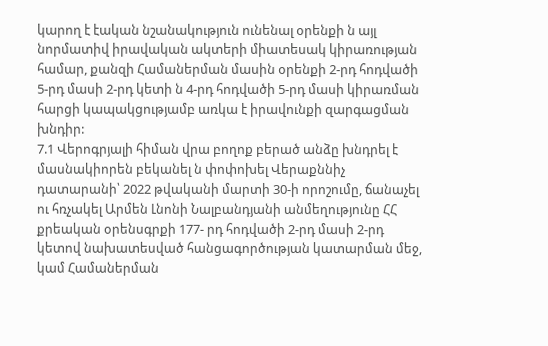կարող է էական նշանակություն ունենալ օրենքի ն այլ նորմատիվ իրավական ակտերի միատեսակ կիրառության համար, քանզի Համաներման մասին օրենքի 2-րդ հոդվածի 5-րդ մասի 2-րդ կետի ն 4-րդ հոդվածի 5-րդ մասի կիրառման հարցի կապակցությամբ առկա է իրավունքի զարգացման խնդիր:
7.1 Վերոգրյալի հիման վրա բողոք բերած անձը խնդրել է մասնակիորեն բեկանել ն փոփոխել Վերաքննիչ դատարանի՝ 2022 թվականի մարտի 30-ի որոշումը, ճանաչել ու հռչակել Արմեն Լնոնի Նալբանդյանի անմեղությունը ՀՀ քրեական օրենսգրքի 177- րդ հոդվածի 2-րդ մասի 2-րդ կետով նախատեսված հանցագործության կատարման մեջ, կամ Համաներման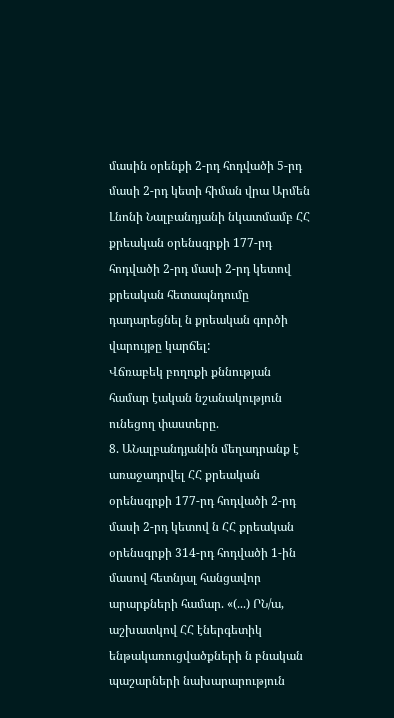մասին օրենքի 2-րդ հոդվածի 5-րդ մասի 2-րդ կետի հիման վրա Արմեն Լնոնի Նալբանդյանի նկատմամբ ՀՀ քրեական օրենսգրքի 177-րդ հոդվածի 2-րդ մասի 2-րդ կետով քրեական հետապնդումը դադարեցնել ն քրեական գործի վարույթը կարճել:
Վճռաբեկ բողոքի քննության համար էական նշանակություն ունեցող փաստերը.
8. ԱՆալբանդյանին մեղադրանք է առաջադրվել ՀՀ քրեական օրենսգրքի 177-րդ հոդվածի 2-րդ մասի 2-րդ կետով ն ՀՀ քրեական օրենսգրքի 314-րդ հոդվածի 1-ին մասով հետնյալ հանցավոր արարքների համար. «(...) ՐՆ/ա, աշխատկով ՀՀ էներգետիկ ենթակառուցվածքների ն բնական պաշարների նախարարություն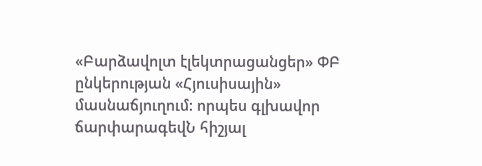«Բարձավոլտ էլեկտրացանցեր» ՓԲ ընկերության «Հյուսիսային» մասնաճյուղում: որպես գլխավոր ճարփարագեվՆ հիշյալ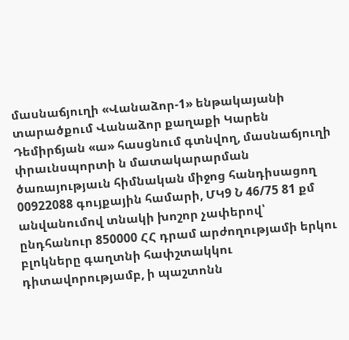մասնաճյուղի «Վանաձոր-1» ենթակայանի տարածքում Վանաձոր քաղաքի Կարեն Դեմիրճյան «ա» հասցնում գտնվող, մասնաճյուղի փրաւնսպորտի ն մատակարարման ծառայությաւն հիմնական միջոց հանդիսացող 00922088 գույքային համարի, ՄԿ9 Ն 46/75 81 քմ անվանումով տնակի խոշոր չափերով՝ ընդհանուր 850000 ՀՀ դրամ արժողությամի երկու բլոկները գաղտնի հափշտակկու դիտավորությամբ, ի պաշտոնն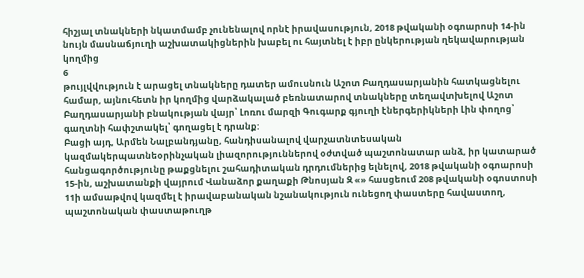հիշյալ տնակների նկատմամբ չունենալով որնէ իրավասություն, 2018 թվականի օգոարոսի 14-ին նույն մասնաճյուղի աշխատակիցներին խաբել ու հայտնել է իբր ընկերության ղեկավարության կողմից
6
թույլվվություն է արացել տնակները դատեր ամուսնուն Աշոտ Բաղդասարյանին հատկացնելու համար, այնուհետն իր կողմից վարձակալած բեռնատարով տնակները տեղավտխելով Աշոտ Բաղդասարյանի բնակության վայր՝ Լոռու մարզի Գուգարք գյուղի էներգերիկների Լին փողոց՝ գաղտնի հափշտակել՝ գողացել է դրանք:
Բացի այդ, Արմեն Նալբանդյանը, հանդիսանալով վարչատնտեսական կազմակերպատնեօրինչական լիազորություններով օժտված պաշտոնատար անձ, իր կատարած հանցագործությունը թաքցնելու շահադիտական դրդումներից ելնելով, 2018 թվականի օգոարոսի 15-ին, աշխատանքի վայրում Վանաձոր քաղաքի Թնոսյան Զ «» հասցեում 208 թվականի օգոստոսի 11ի ամսաթվով կազմել է իրավաբանական նշանակություն ունեցող փաստերը հավաստող, պաշտոնական փաստաթուղթ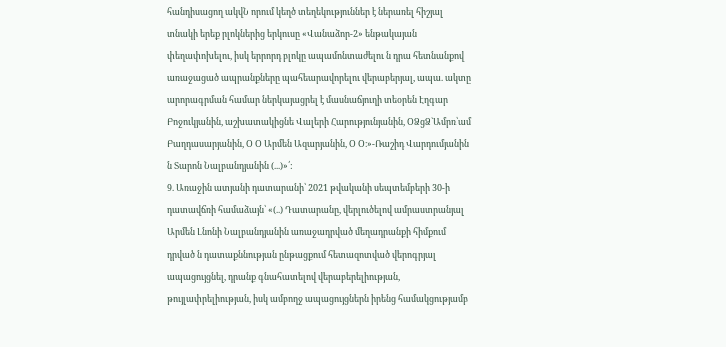հանդիսացող ակվՆ որում կեղծ տեղեկություններ է ներառել հիշյալ տնակի երեք րլոկներից երկուսը «Վանաձոր-2» ենթակայան փեղափոխելու, իսկ երրորդ բլոկը ապամոնտաժելու ն դրա հետնանքով առաջացած ապրանքները պահեարավորելու վերաբերյալ, ապա. ակտը արորագրման համար ներկայացրել է մասնաճյուղի տեօրեն Էղգար Բոջուկյանին, աշխատակիցնե Վալերի Հարությունյանին, ՕՁցՁ`Ամրռ՝ամ Բաղդասարյանին, Օ Օ Արմեն Ազարյանին, Օ Օ։»-Ռաշիդ Վարդումյանին ն Տարոն Նալբանդյանին (...)»՛:
9. Առաջին ատյանի դատարանի՝ 2021 թվականի սեպտեմբերի 30-ի դատավճռի համաձայն՝ «(..) Դատարանը, վերլուծելով ամրաստրանյալ Արմեն Լնոնի Նալբանդյանին առաջադրված մեղադրանքի հիմքում դրված ն դատաքննության ընթացքում հետազոտված վերոգրյալ ապացույցնել, դրանք գնահատելով վերաբերելիության, թույլափրելիության, իսկ ամբողջ ապացույցներն իրենց համակցությամբ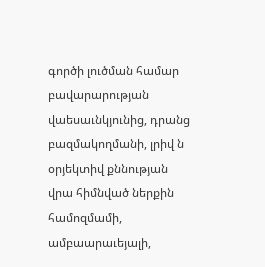գործի լուծման համար բավարարության վաեսաւնկյունից, դրանց բազմակողմանի, լրիվ ն օրյեկտիվ քննության վրա հիմնված ներքին համոզմամի, ամբաարաւեյալի,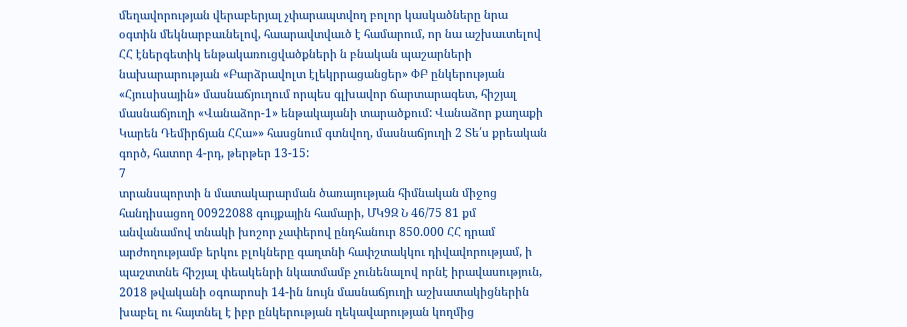մեղավորության վերաբերյալ չփարապտվող բոլոր կասկածները նրա օգտին մեկնարբաւնելով, հաարավտվաւծ է համարում, որ նա աշխաւտելով ՀՀ էներգետիկ ենթակառուցվածքների ն բնական պաշարների նախարարության «Բարձրավոլտ էլեկրրացանցեր» ՓԲ ընկերության «Հյուսիսային» մասնաճյուղում որպես գլխավոր ճարտարագետ, հիշյալ մասնաճյուղի «Վանաձոր-1» ենթակայանի տարածքում: Վանաձոր քաղաքի Կարեն Դեմիրճյան ՀՀա»» հասցնում գտնվող, մասնաճյուղի 2 Տե՛ս քրեական գործ, հատոր 4-րդ, թերթեր 13-15:
7
տրանսպորտի ն մատակարարման ծառայության հիմնական միջոց հանդիսացող 00922088 գույքային համարի, ՄԿ9Զ Ն 46/75 81 քմ անվանամով տնակի խոշոր չափերով ընդհանուր 850.000 ՀՀ դրամ արժողությամբ երկու բլոկները գաղտնի հափշտակկու դիվավորությամ, ի պաշտտնե հիշյալ փեակենրի նկատմամբ չունենալով որնէ իրավասություն, 2018 թվականի օգոարոսի 14-ին նույն մասնաճյուղի աշխատակիցներին խաբել ու հայտնել է իբր ընկերության ղեկավարության կողմից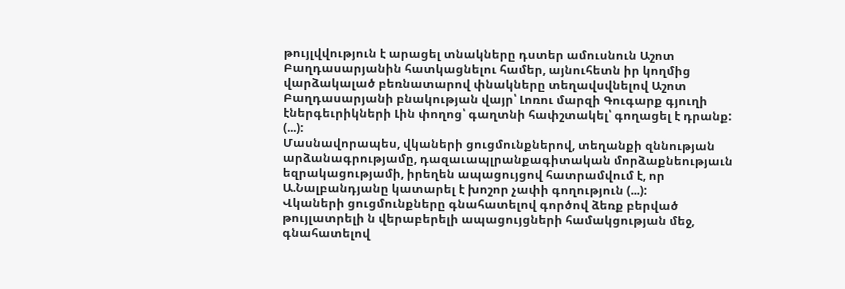թույլվվություն է արացել տնակները դստեր ամուսնուն Աշոտ Բաղդասարյանին հատկացնելու համեր, այնուհետն իր կողմից վարձակալած բեռնատարով փնակները տեղավսվնելով Աշոտ Բաղդասարյանի բնակության վայր՝ Լոռու մարզի Գուգարք գյուղի էներգեւրիկների Լին փողոց՝ գաղտնի հափշտակել՝ գողացել է դրանք: (...):
Մասնավորապես, վկաների ցուցմունքներով, տեղանքի զննության արձանագրությամը, դազաւապլրանքագիտական մորձաքնեությաւն եզրակացությամի, իրեղեն ապացույցով հատրամվում է, որ Ա.Նալբանդյանը կատարել է խոշոր չափի գողություն (...):
Վկաների ցուցմունքները գնահատելով գործով ձեռք բերված թույլատրելի ն վերաբերելի ապացույցների համակցության մեջ, գնահատելով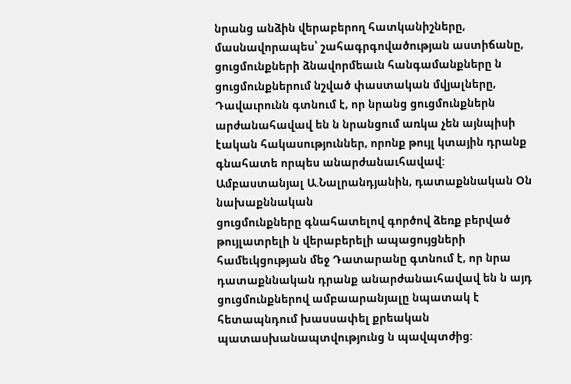նրանց անձին վերաբերող հատկանիշները, մասնավորապես՝ շահագրգովածության աստիճանը, ցուցմունքների ձնավորմեաւն հանգամանքները ն ցուցմունքներում նշված փաստական մվյալները, Դավաւրունն գտնում է, որ նրանց ցուցմունքներն արժանահավավ են ն նրանցում առկա չեն այնպիսի էական հակասություններ, որոնք թույլ կտային դրանք գնահատե որպես անարժանաւհավավ:
Ամբաստանյալ Ա.Նալրանդյանին, դատաքննական Օն նախաքննական
ցուցմունքները գնահատելով գործով ձեռք բերված թույլատրելի ն վերաբերելի ապացույցների համեւկցության մեջ Դատարանը գտնում է, որ նրա դատաքննական դրանք անարժանաւհավավ են ն այդ ցուցմունքներով ամբաարանյալը նպատակ է հետապնդում խասսափել քրեական պատասխանապտվությունց ն պավպտժից: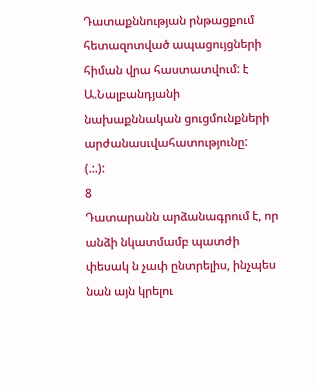Դատաքննության րնթացքում հետազոտված ապացույցների հիման վրա հաստատվում: է Ա.Նալբանդյանի նախաքննական ցուցմունքների
արժանասւվահատությունը:
(.:.):
8
Դատարանն արձանագրում է, որ անձի նկատմամբ պատժի փեսակ ն չափ ընտրելիս, ինչպես նան այն կրելու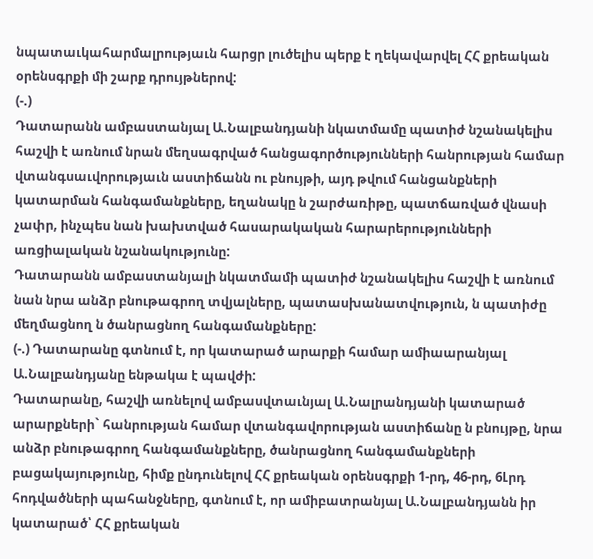նպատաւկահարմալրությաւն հարցր լուծելիս պերք է ղեկավարվել ՀՀ քրեական օրենսգրքի մի շարք դրույթներով:
(-.)
Դատարանն ամբաստանյալ Ա.Նալբանդյանի նկատմամը պատիժ նշանակելիս հաշվի է առնում նրան մեղսագրված հանցագործությունների հանրության համար վտանգսաւվորությաւն աստիճանն ու բնույթի, այդ թվում հանցանքների կատարման հանգամանքները, եղանակը ն շարժառիթը, պատճառված վնասի չափր, ինչպես նան խախտված հասարակական հարարերությունների առցիալական նշանակությունը:
Դատարանն ամբաստանյալի նկատմամի պատիժ նշանակելիս հաշվի է առնում նան նրա անձր բնութագրող տվյալները, պատասխանատվություն, ն պատիժը մեղմացնող ն ծանրացնող հանգամանքները:
(-.) Դատարանը գտնում է, որ կատարած արարքի համար ամիաարանյալ Ա.Նալբանդյանը ենթակա է պավժի:
Դատարանը, հաշվի առնելով ամբասվտաւնյալ Ա.Նալրանդյանի կատարած արարքների` հանրության համար վտանգավորության աստիճանը ն բնույթը, նրա անձր բնութագրող հանգամանքները, ծանրացնող հանգամանքների
բացակայությունը, հիմք ընդունելով ՀՀ քրեական օրենսգրքի 1-րդ, 46-րդ, 6Լրդ հոդվածների պահանջները, գտնում է, որ ամիբատրանյալ Ա.Նալբանդյանն իր կատարած՝ ՀՀ քրեական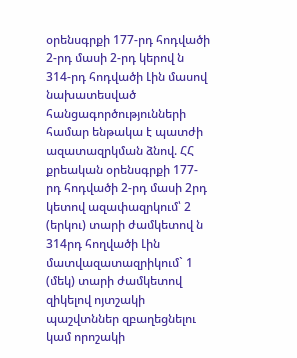օրենսգրքի 177-րդ հոդվածի 2-րդ մասի 2-րդ կերով ն 314-րդ հոդվածի Լին մասով նախատեսված հանցագործությունների համար ենթակա է պատժի ազատազրկման ձնով. ՀՀ քրեական օրենսգրքի 177-րդ հոդվածի 2-րդ մասի 2րդ կետով ազափազրկում՝ 2 (երկու) տարի ժամկետով ն 314րդ հողվածի Լին մատվազատազրիկում` 1 (մեկ) տարի ժամկետով զիկելով ոյտշակի պաշվտններ զբաղեցնելու կամ որոշակի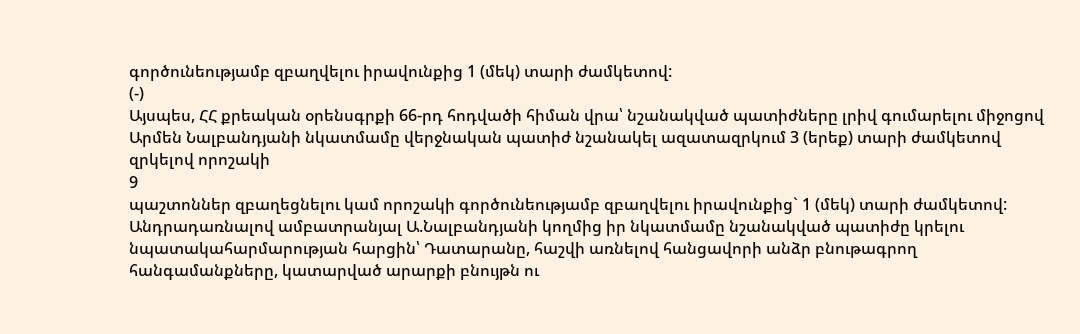գործունեությամբ զբաղվելու իրավունքից 1 (մեկ) տարի ժամկետով:
(-)
Այսպես, ՀՀ քրեական օրենսգրքի 66-րդ հոդվածի հիման վրա՝ նշանակված պատիժները լրիվ գումարելու միջոցով Արմեն Նալբանդյանի նկատմամը վերջնական պատիժ նշանակել ազատազրկում 3 (երեք) տարի ժամկետով զրկելով որոշակի
9
պաշտոններ զբաղեցնելու կամ որոշակի գործունեությամբ զբաղվելու իրավունքից` 1 (մեկ) տարի ժամկետով:
Անդրադառնալով ամբատրանյալ Ա.Նալբանդյանի կողմից իր նկատմամը նշանակված պատիժը կրելու նպատակահարմարության հարցին՝ Դատարանը, հաշվի առնելով հանցավորի անձր բնութագրող հանգամանքները, կատարված արարքի բնույթն ու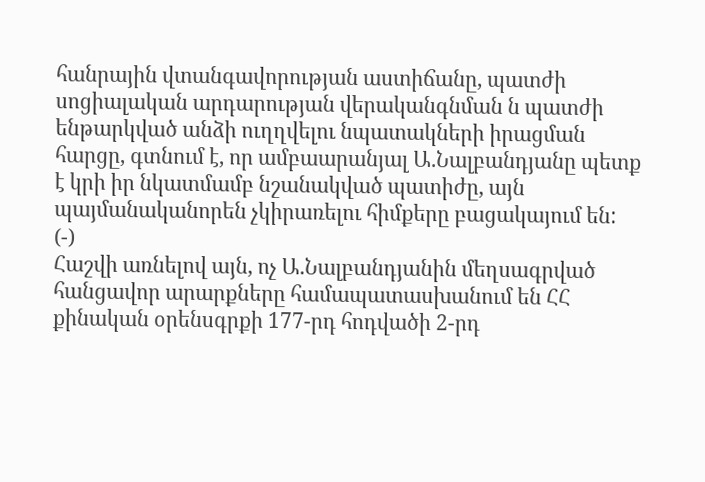հանրային վտանգավորության աստիճանը, պատժի սոցիալական արդարության վերականգնման ն պատժի ենթարկված անձի ուղղվելու նպատակների իրացման հարցը, գտնում է, որ ամբաարանյալ Ա.Նալբանդյանը պետք է կրի իր նկատմամբ նշանակված պատիժը, այն պայմանականորեն չկիրառելու հիմքերը բացակայում են:
(-)
Հաշվի առնելով այն, ոչ Ա.Նալբանդյանին մեղսագրված հանցավոր արարքները համապատասխանում են ՀՀ քինական օրենսգրքի 177-րդ հոդվածի 2-րդ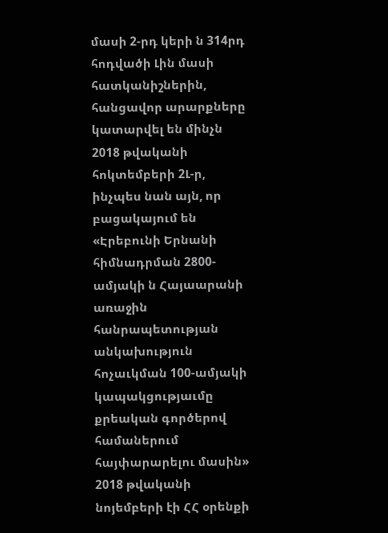մասի 2-րդ կերի ն 314րդ հոդվածի Լին մասի հատկանիշներին, հանցավոր արարքները կատարվել են մինչն 2018 թվականի հոկտեմբերի 2Լ-ր, ինչպես նան այն, որ բացակայում են «Էրեբունի Երնանի հիմնադրման 2800-ամյակի ն Հայաարանի առաջին հանրապետության անկախություն հոչաւկման 100-ամյակի կապակցությաւմը քրեական գործերով համաներում հայփարարելու մասին» 2018 թվականի նոյեմբերի էի ՀՀ օրենքի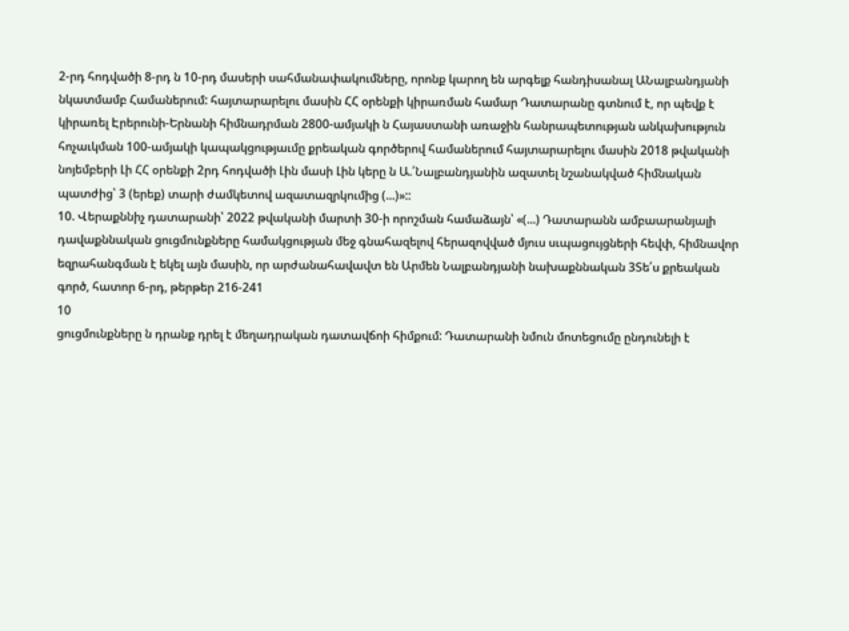2-րդ հոդվածի 8-րդ ն 10-րդ մասերի սահմանափակումները, որոնք կարող են արգելք հանդիսանալ ԱՆալբանդյանի նկատմամբ Համաներում: հայտարարելու մասին ՀՀ օրենքի կիրառման համար Դատարանը գտնում է, որ պեվք է կիրառել Էրերունի-Երնանի հիմնադրման 2800-ամյակի ն Հայաստանի առաջին հանրապետության անկախություն հոչաւկման 100-ամյակի կապակցությաւմը քրեական գործերով համաներում հայտարարելու մասին 2018 թվականի նոյեմբերի Լի ՀՀ օրենքի 2րդ հոդվածի Լին մասի Լին կերը ն Ա.՛Նալբանդյանին ազատել նշանակված հիմնական պատժից՝ 3 (երեք) տարի ժամկետով ազատազրկումից (...)»::
10. Վերաքննիչ դատարանի՝ 2022 թվականի մարտի 30-ի որոշման համաձայն՝ «(...) Դատարանն ամբաարանյալի դավաքննական ցուցմունքները համակցության մեջ գնահազելով հերազովված մյուս սւպացույցների հեվփ, հիմնավոր եզրահանգման է եկել այն մասին, որ արժանահավավտ են Արմեն Նալբանդյանի նախաքննական 3Տե՛ս քրեական գործ, հատոր 6-րդ, թերթեր 216-241
10
ցուցմունքները ն դրանք դրել է մեղադրական դատավճոի հիմքում: Դատարանի նմուն մոտեցումը ընդունելի է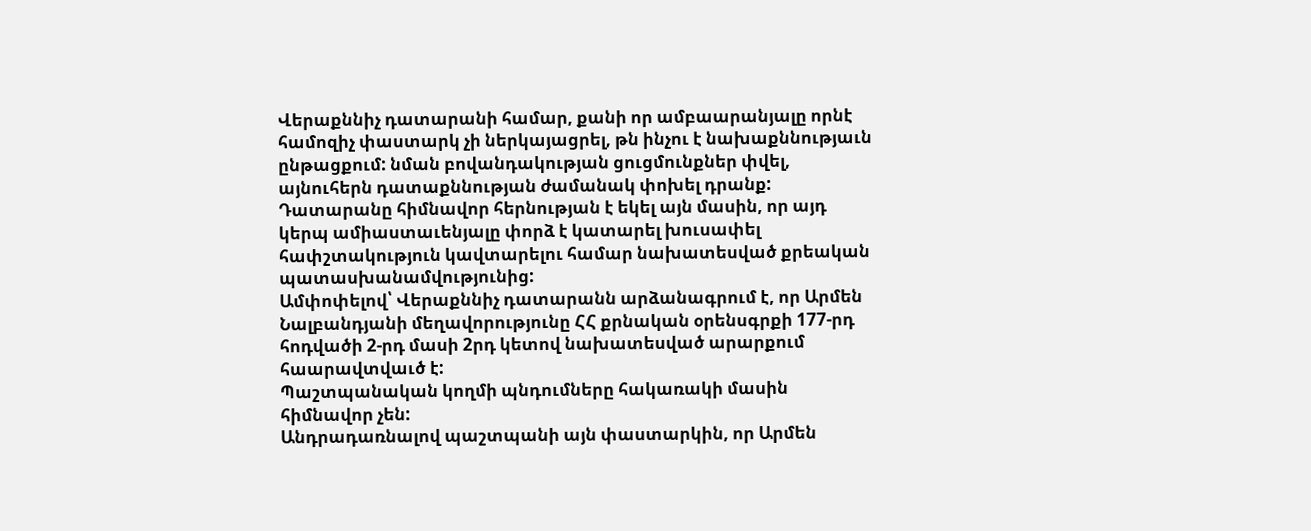Վերաքննիչ դատարանի համար, քանի որ ամբաարանյալը որնէ համոզիչ փաստարկ չի ներկայացրել, թն ինչու է նախաքննությաւն ընթացքում: նման բովանդակության ցուցմունքներ փվել, այնուհերն դատաքննության ժամանակ փոխել դրանք: Դատարանը հիմնավոր հերնության է եկել այն մասին, որ այդ կերպ ամիաստաւենյալը փորձ է կատարել խուսափել հափշտակություն կավտարելու համար նախատեսված քրեական պատասխանամվությունից:
Ամփոփելով՝ Վերաքննիչ դատարանն արձանագրում է, որ Արմեն Նալբանդյանի մեղավորությունը ՀՀ քրնական օրենսգրքի 177-րդ հոդվածի 2-րդ մասի 2րդ կետով նախատեսված արարքում հաարավտվաւծ է:
Պաշտպանական կողմի պնդումները հակառակի մասին հիմնավոր չեն:
Անդրադառնալով պաշտպանի այն փաստարկին, որ Արմեն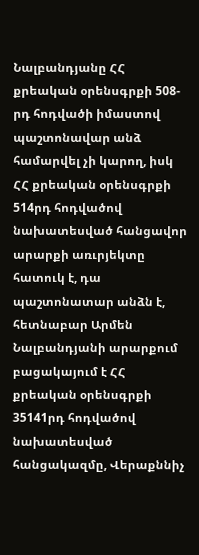Նալբանդյանը ՀՀ քրեական օրենսգրքի 508-րդ հոդվածի իմաստով պաշտոնավար անձ համարվել չի կարող, իսկ ՀՀ քրեական օրենսգրքի 514րդ հոդվածով նախատեսված հանցավոր արարքի առւրյեկտը հատուկ է, դա պաշտոնատար անձն է, հետնաբար Արմեն Նալբանդյանի արարքում բացակայում է ՀՀ քրեական օրենսգրքի 35141րդ հոդվածով նախատեսված հանցակազմը, Վերաքննիչ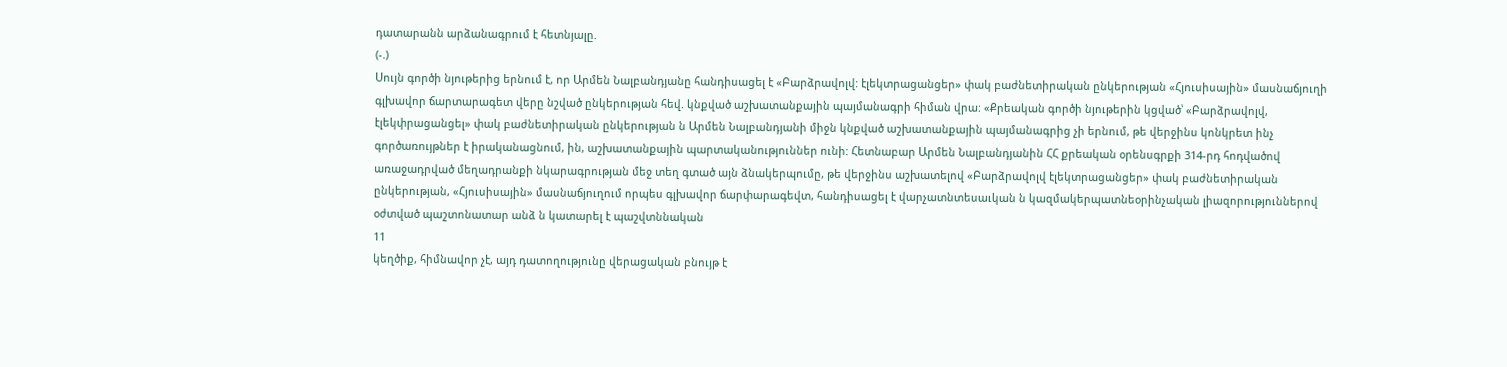դատարանն արձանագրում է հետնյալը.
(-.)
Սույն գործի նյութերից երնում է, որ Արմեն Նալբանդյանը հանդիսացել է «Բարձրավոլվ: էլեկտրացանցեր» փակ բաժնետիրական ընկերության «Հյուսիսային» մասնաճյուղի գլխավոր ճարտարագետ վերը նշված ընկերության հեվ. կնքված աշխատանքային պայմանագրի հիման վրա: «Քրեական գործի նյութերին կցված՝ «Բարձրավոլվ, էլեկփրացանցել» փակ բաժնետիրական ընկերության ն Արմեն Նալբանդյանի միջն կնքված աշխատանքային պայմանագրից չի երնում, թե վերջինս կոնկրետ ինչ գործառույթներ է իրականացնում, ին, աշխատանքային պարտականություններ ունի: Հետնաբար Արմեն Նալբանդյանին ՀՀ քրեական օրենսգրքի 314-րդ հոդվածով առաջադրված մեղադրանքի նկարագրության մեջ տեղ գտած այն ձնակերպումը, թե վերջինս աշխատելով «Բարձրավոլվ էլեկտրացանցեր» փակ բաժնետիրական ընկերության, «Հյուսիսային» մասնաճյուղում որպես գլխավոր ճարփարագեվտ, հանդիսացել է վարչատնտեսաւկան ն կազմակերպատնեօրինչական լիազորություններով օժտված պաշտոնատար անձ ն կատարել է պաշվտննական
11
կեղծիք, հիմնավոր չէ, այդ դատողությունը վերացական բնույթ է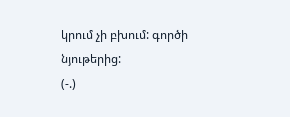կրում չի բխում: գործի նյութերից:
(-.)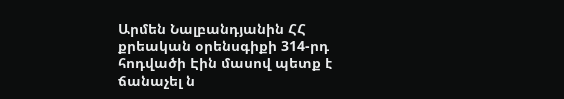Արմեն Նալբանդյանին ՀՀ քրեական օրենսգիքի 314-րդ հոդվածի Էին մասով պետք է ճանաչել ն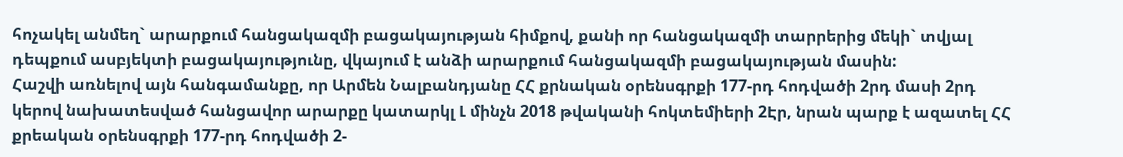հոչակել անմեղ` արարքում հանցակազմի բացակայության հիմքով, քանի որ հանցակազմի տարրերից մեկի` տվյալ դեպքում ասբյեկտի բացակայությունը, վկայում է անձի արարքում հանցակազմի բացակայության մասին:
Հաշվի առնելով այն հանգամանքը, որ Արմեն Նալբանդյանը ՀՀ քրնական օրենսգրքի 177-րդ հոդվածի 2րդ մասի 2րդ կերով նախատեսված հանցավոր արարքը կատարկլ Լ մինչն 2018 թվականի հոկտեմիերի 2Էր, նրան պարք է ազատել ՀՀ քրեական օրենսգրքի 177-րդ հոդվածի 2-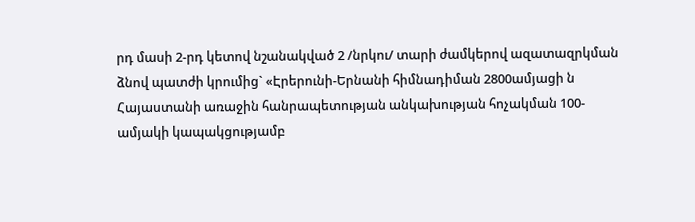րդ մասի 2-րդ կետով նշանակված 2 /նրկու/ տարի ժամկերով ազատազրկման ձնով պատժի կրումից` «Էրերունի-Երնանի հիմնադիման 2800ամյացի ն Հայաստանի առաջին հանրապետության անկախության հոչակման 100-ամյակի կապակցությամբ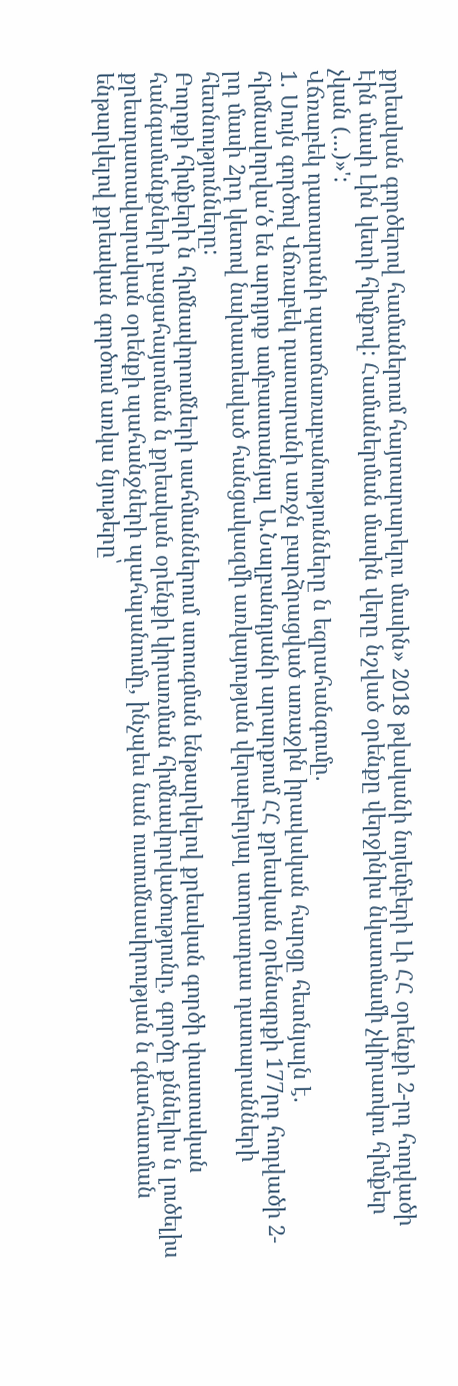քրեական գործերով համաներում հայտարարելու մասին» 2018 թվականի նոյեմբերի Լի ՀՀ օրենքի 2-րդ հոդվածի Էին մասի Լին կետի հիմքով: Համաներման մասին վերը նշված օրենքը վերջինիս նկատմամի չկիրաոկու հիմքեր չկան (...)»':
Վճռաբեկ դատարանի պատճառաբանությունները ն եզրահանգումը.
1. Սույն գործով Վճռաբեկ դատարանի առջն բարձրացված առաջին իրավական հարցը հետնյալն է. հիմնավորվա՛ծ են արդյոք ամբաստանյալ Ա.Նալբանդյանի արարքում ՀՀ քրեական օրենսգրքի 177րդ հոդվածի 2-րդ մասի 2րդ կետով նախատեսված հանցակազմի առկայության վերաբերյալ ստորադաս դատարանների հետնությունները:
Բողոքի հիմքերի ն հիմնավորումների սահմաններում ստուգման ենթարկելով քրեական գործի փաստական հանգամանքների բացահայտման ն քրեական օրենքի կիրառման հիմնավորվածությունը, գործը քննելիս ն լուծելիս քրեադատավարական օրենքի պահանջների պահպանումը, ինչպես նան ուսումնասիրության ն գնահատման ենթարկելով քրեական գործում առկա նյութերը՝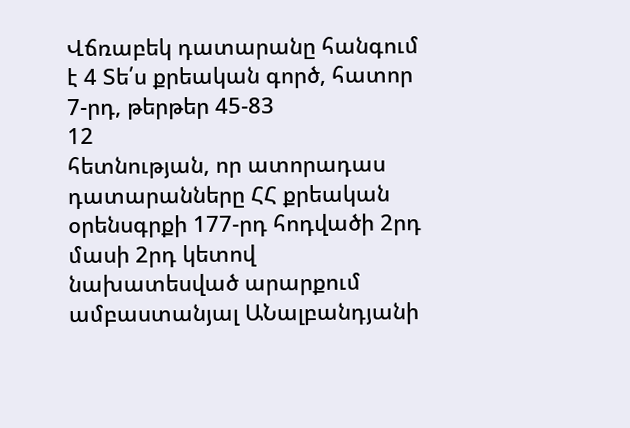Վճռաբեկ դատարանը հանգում է 4 Տե՛ս քրեական գործ, հատոր 7-րդ, թերթեր 45-83
12
հետնության, որ ատորադաս դատարանները ՀՀ քրեական օրենսգրքի 177-րդ հոդվածի 2րդ մասի 2րդ կետով նախատեսված արարքում ամբաստանյալ ԱՆալբանդյանի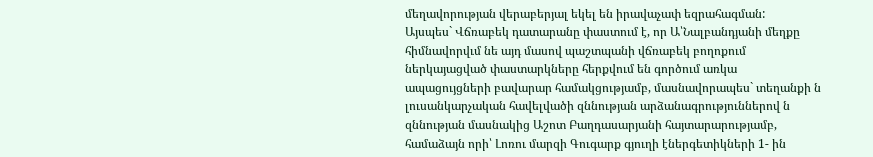մեղավորության վերաբերյալ եկել են իրավաչափ եզրահագման:
Այսպես` Վճռաբեկ դատարանը փաստում է, որ Ա՝Նալբանդյանի մեղքը հիմնավորվւմ նե այդ մասով պաշտպանի վճռաբեկ բողոքում ներկայացված փաստարկները հերքվում են գործում առկա ապացույցների բավարար համակցությամբ, մասնավորապես` տեղանքի ն լուսանկարչական հավելվածի զննության արձանագրություններով ն զննության մասնակից Աշոտ Բաղդասարյանի հայտարարությամբ, համաձայն որի՝ Լոռու մարզի Գուգարք գյուղի էներգետիկների 1- ին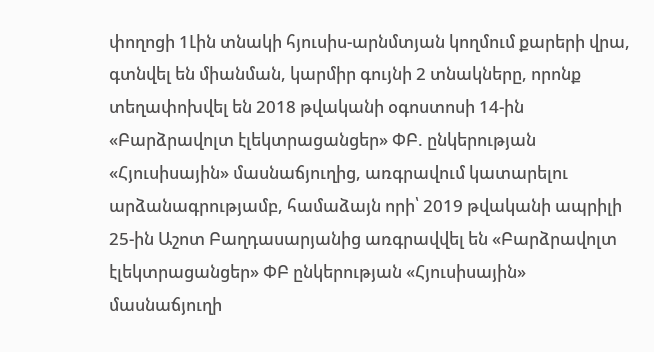փողոցի 1Լին տնակի հյուսիս-արնմտյան կողմում քարերի վրա, գտնվել են միանման, կարմիր գույնի 2 տնակները, որոնք տեղափոխվել են 2018 թվականի օգոստոսի 14-ին «Բարձրավոլտ էլեկտրացանցեր» ՓԲ. ընկերության «Հյուսիսային» մասնաճյուղից, առգրավում կատարելու արձանագրությամբ, համաձայն որի՝ 2019 թվականի ապրիլի 25-ին Աշոտ Բաղդասարյանից առգրավվել են «Բարձրավոլտ էլեկտրացանցեր» ՓԲ ընկերության «Հյուսիսային» մասնաճյուղի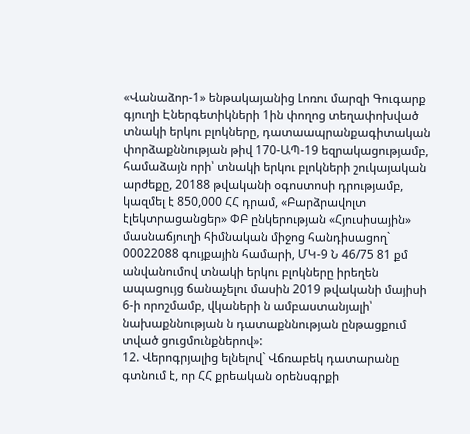«Վանաձոր-1» ենթակայանից Լոռու մարզի Գուգարք գյուղի Էներգետիկների 1ին փողոց տեղափոխված տնակի երկու բլոկները, դատաապրանքագիտական փորձաքննության թիվ 170-ԱՊ-19 եզրակացությամբ, համաձայն որի՝ տնակի երկու բլոկների շուկայական արժեքը, 20188 թվականի օգոստոսի դրությամբ, կազմել է 850,000 ՀՀ դրամ, «Բարձրավոլտ էլեկտրացանցեր» ՓԲ ընկերության «Հյուսիսային» մասնաճյուղի հիմնական միջոց հանդիսացող` 00022088 գույքային համարի, ՄԿ-9 Ն 46/75 81 քմ անվանումով տնակի երկու բլոկները իրեղեն ապացույց ճանաչելու մասին 2019 թվականի մայիսի 6-ի որոշմամբ, վկաների ն ամբաստանյալի՝ նախաքննության ն դատաքննության ընթացքում տված ցուցմունքներով»:
12. Վերոգրյալից ելնելով` Վճռաբեկ դատարանը գտնում է, որ ՀՀ քրեական օրենսգրքի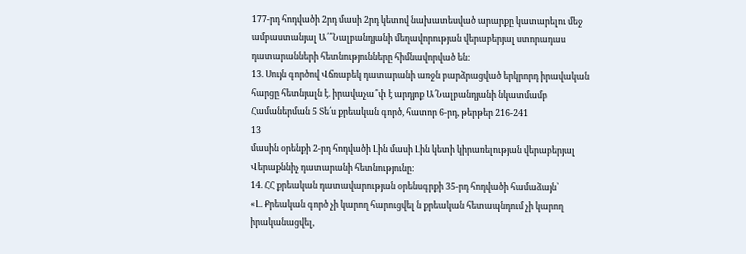177-րդ հոդվածի 2րդ մասի 2րդ կետով նախատեսված արարքը կատարելու մեջ ամբաստանյալ Ա՛՞Նալբանդյանի մեղավորության վերաբերյալ ստորադաս դատարանների հետնությունները հիմնավորված են:
13. Սույն գործով Վճռաբեկ դատարանի առջն բարձրացված երկրորդ իրավական հարցը հետնյալն է. իրավաչա՞փ է արդյոք Ա՛Նալբանդյանի նկատմամբ Համաներման 5 Տե՛ս քրեական գործ, հատոր 6-րդ, թերթեր 216-241
13
մասին օրենքի 2-րդ հոդվածի Լին մասի Լին կետի կիրառելության վերաբերյալ Վերաքննիչ դատարանի հետնությունը:
14. ՀՀ քրեական դատավարության օրենսգրքի 35-րդ հոդվածի համաձայն՝
«Լ. Քրեական գործ չի կարող հարուցվել ն քրեական հետապնդում չի կարող իրականացվել,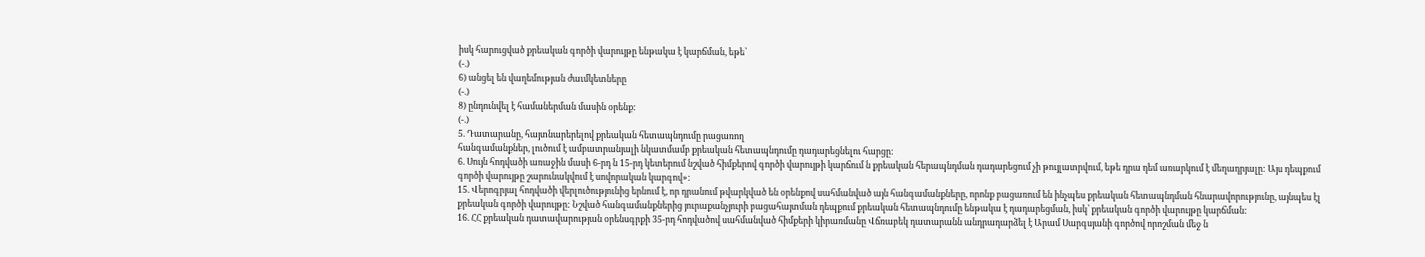իսկ հարուցված քրեական գործի վարույթը ենթակա է կարճման, եթե՝
(-.)
6) անցել են վաղեմության ժաւմկետները
(-.)
8) ընդունվել է համաներման մասին օրենք:
(-.)
5. Դատարանը, հայտնարերելով քրեական հետապնդումը րացառող
հանգամանքներ, լուծում է ամբատրանյալի նկատմամբ քրեական հետապնդումը դադարեցնելու հարցը:
6. Սույն հոդվածի առաջին մասի 6-րդ ն 15-րդ կետերում նշված հիմքերով գործի վարույթի կարճում ն քրեական հերապնդման դադարեցում չի թույլատրվում, եթե դրա դեմ առարկում է մեղադրյալը: Այս դեպքում գործի վարույթը շարունակվում է սովորական կարգով»:
15. Վերոգրյալ հոդվածի վերլուծությունից երնում է, որ դրանում թվարկված են օրենքով սահմանված այն հանգամանքները, որոնք բացառում են ինչպես քրեական հետապնդման հնարավորությունը, այնպես էլ քրեական գործի վարույթը: Նշված հանգամանքներից յուրաքանչյուրի բացահայտման դեպքում քրեական հետապնդումը ենթակա է դադարեցման, իսկ՝ քրեական գործի վարույթը կարճման:
16. ՀՀ քրեական դատավարության օրենսգրքի 35-րդ հոդվածով սահմանված հիմքերի կիրառմանը Վճռաբեկ դատարանն անդրադարձել է Արամ Սարգսյանի գործով որոշման մեջ ն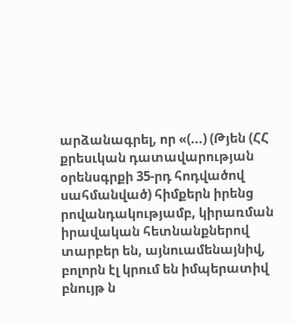արձանագրել, որ «(...) (Թյեն (ՀՀ քրեսւկան դատավարության օրենսգրքի 35-րդ հոդվածով սահմանված) հիմքերն իրենց րովանդակությամբ, կիրառման իրավական հետնանքներով տարբեր են, այնուամենայնիվ, բոլորն էլ կրում են իմպերատիվ բնույթ ն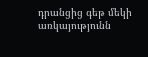դրանցից գեթ մեկի առկայությունն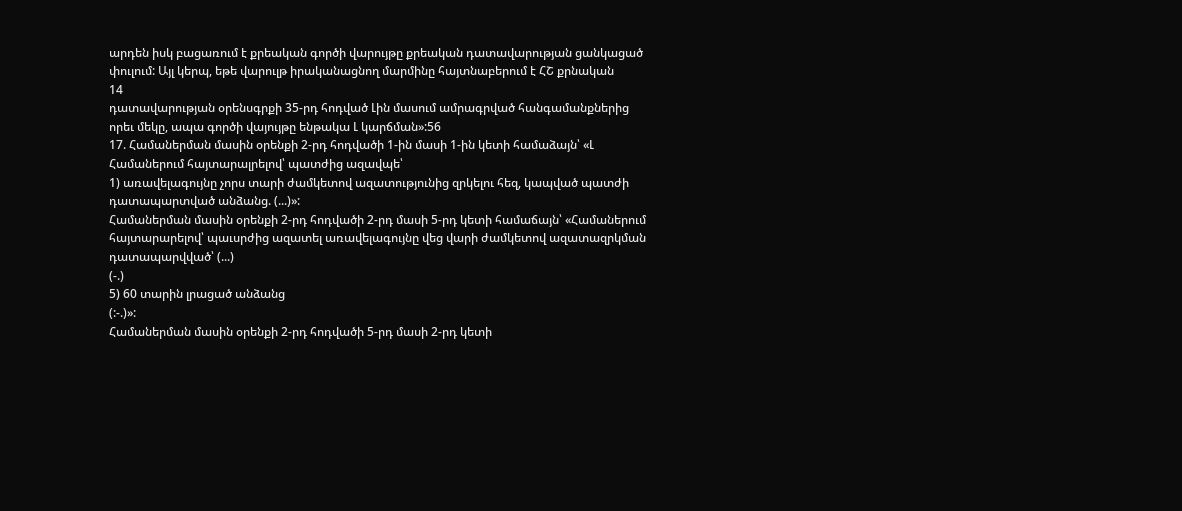արդեն իսկ բացառում է քրեական գործի վարույթը քրեական դատավարության ցանկացած փուլում: Այլ կերպ, եթե վարուլթ իրականացնող մարմինը հայտնաբերում է ՀՇ քրնական
14
դատավարության օրենսգրքի 35-րդ հոդված Լին մասում ամրագրված հանգամանքներից որեւ մեկը, ապա գործի վայույթը ենթակա Լ կարճման»:56
17. Համաներման մասին օրենքի 2-րդ հոդվածի 1-ին մասի 1-ին կետի համաձայն՝ «Լ Համաներում հայտարալրելով՝ պատժից ազավպե՝
1) առավելագույնը չորս տարի ժամկետով ազատությունից զրկելու հեզ, կապված պատժի դատապարտված անձանց. (...)»:
Համաներման մասին օրենքի 2-րդ հոդվածի 2-րդ մասի 5-րդ կետի համաճայն՝ «Համաներում հայտարարելով՝ պաւսրժից ազատել առավելագույնը վեց վարի ժամկետով ազատազրկման դատապարվված՝ (...)
(-.)
5) 60 տարին լրացած անձանց
(:-.)»:
Համաներման մասին օրենքի 2-րդ հոդվածի 5-րդ մասի 2-րդ կետի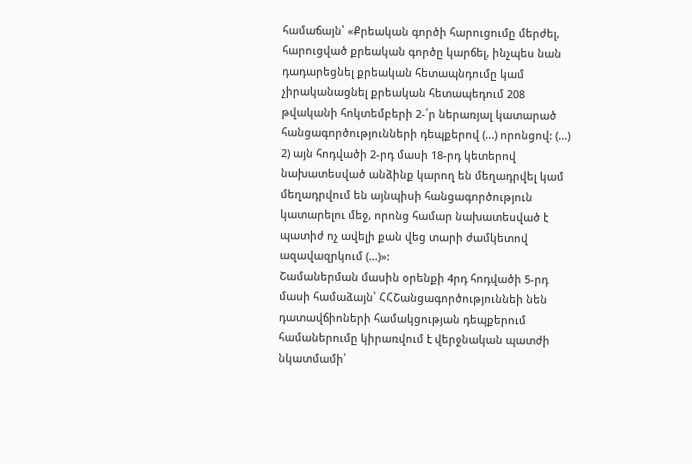համաճայն՝ «Քրեական գործի հարուցումը մերժել, հարուցված քրեական գործը կարճել, ինչպես նան դադարեցնել քրեական հետապնդումը կամ չիրականացնել քրեական հետապեդում 208 թվականի հոկտեմբերի 2-՛ր ներառյալ կատարած հանցագործությունների դեպքերով (...) որոնցով: (...)
2) այն հոդվածի 2-րդ մասի 18-րդ կետերով նախատեսված անձինք կարող են մեղադրվել կամ մեղադրվում են այնպիսի հանցագործություն կատարելու մեջ, որոնց համար նախատեսված է պատիժ ոչ ավելի քան վեց տարի ժամկետով ազավազրկում (...)»:
Շամաներման մասին օրենքի 4րդ հոդվածի 5-րդ մասի համաձայն՝ ՀՀՇանցագործություննեի նեն դատավճիոների համակցության դեպքերում համաներումը կիրառվում է վերջնական պատժի նկատմամի՝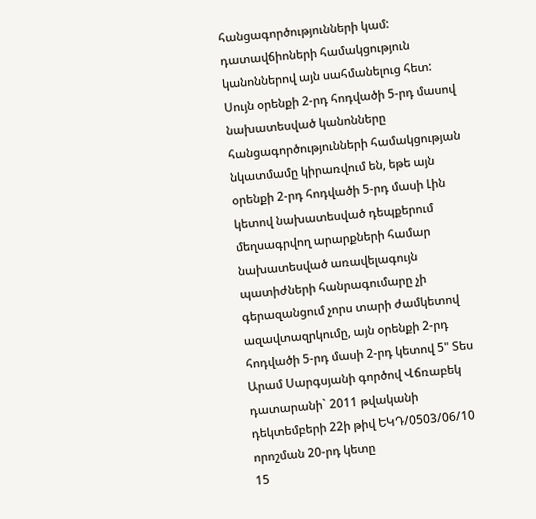հանցագործությունների կամ: դատավճիոների համակցություն կանոններով այն սահմանելուց հետ: Սույն օրենքի 2-րդ հոդվածի 5-րդ մասով նախատեսված կանոնները հանցագործությունների համակցության նկատմամը կիրառվում են, եթե այն օրենքի 2-րդ հոդվածի 5-րդ մասի Լին կետով նախատեսված դեպքերում մեղսագրվող արարքների համար նախատեսված առավելագույն պատիժների հանրագումարը չի գերազանցում չորս տարի ժամկետով ազավտազրկումը, այն օրենքի 2-րդ հոդվածի 5-րդ մասի 2-րդ կետով 5" Տես Արամ Սարգսյանի գործով Վճռաբեկ դատարանի` 2011 թվականի դեկտեմբերի 22ի թիվ ԵԿԴ/0503/06/10 որոշման 20-րդ կետը
15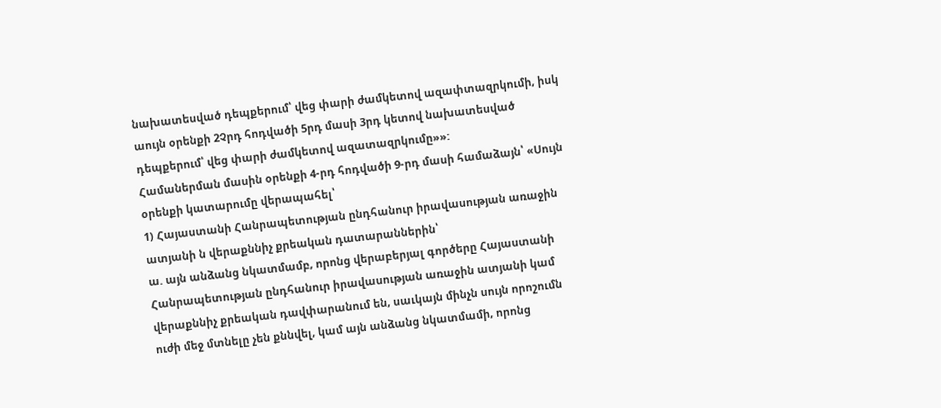նախատեսված դեպքերում՝ վեց փարի ժամկետով ազափտազրկումի, իսկ աույն օրենքի 2Չրդ հոդվածի 5րդ մասի 3րդ կետով նախատեսված դեպքերում՝ վեց փարի ժամկետով ազատազրկումը»»:
Համաներման մասին օրենքի 4-րդ հոդվածի 9-րդ մասի համաձայն՝ «Սույն օրենքի կատարումը վերապահել՝
1) Հայաստանի Հանրապետության ընդհանուր իրավասության առաջին ատյանի ն վերաքննիչ քրեական դատարաններին՝
ա. այն անձանց նկատմամբ, որոնց վերաբերյալ գործերը Հայաստանի Հանրապետության ընդհանուր իրավասության առաջին ատյանի կամ վերաքննիչ քրեական դավփարանում են, սաւկայն մինչն սույն որոշումն ուժի մեջ մտնելը չեն քննվել, կամ այն անձանց նկատմամի, որոնց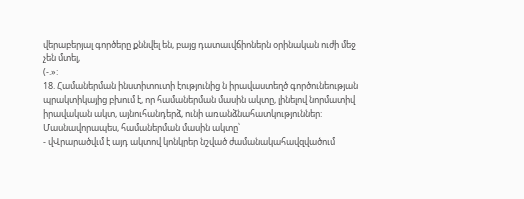վերաբերյալ գործերը քննվել են, բայց դատաւվճիոներն օրինական ուժի մեջ չեն մտել,
(-.»:
18. Համաներման ինստիտուտի էությունից ն իրավաստեղծ գործունեության պրակտիկայից բխում է, որ համաներման մասին ակտը, լինելով նորմատիվ իրավական ակտ, այնուհանդերձ, ունի առանձնահատկություններ: Մասնավորապես, համաներման մասին ակտը՝
- վՎրարածվւմ է այդ ակտով կոնկրեր նշված ժամանակահավզվածում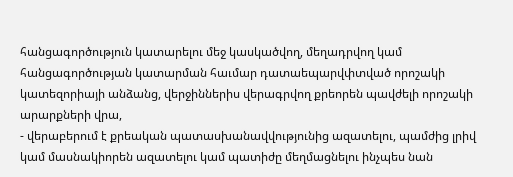հանցագործություն կատարելու մեջ կասկածվող, մեղադրվող կամ հանցագործության կատարման հաւմար դատաեպարվփտված որոշակի կատեզորիայի անձանց, վերջիններիս վերագրվող քրեորեն պավժելի որոշակի արարքների վրա,
- վերաբերում է քրեական պատասխանավվությունից ազատելու, պամժից լրիվ կամ մասնակիորեն ազատելու կամ պատիժը մեղմացնելու ինչպես նան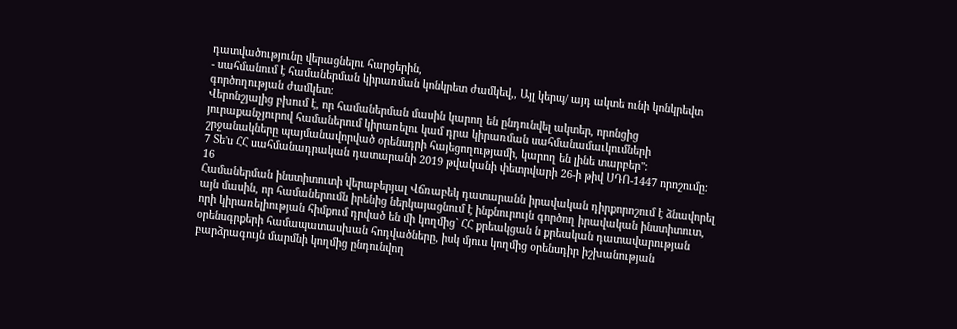դատվածությունը վերացնելու հարցերին,
- սահմանում է համաներման կիրառման կոնկրետ ժամկեվ,, Այլ կերպ/ այդ ակտե ունի կոնկրեվտ գործողության ժամկետ:
Վերոնշյալից բխում է, որ համաներման մասին կարող են ընդունվել ակտեր, որոնցից յուրաքանչյուրով համաներում կիրառելու կամ դրա կիրառման սահմանամաւկումների շրջանակները պայմանավորված օրենսդրի հայեցողությամի, կարող են լինե տարբեր":
7 Տե'ս ՀՀ սահմանադրական դատարանի 2019 թվականի փետրվարի 26-ի թիվ ՍԴՈ-1447 որոշումը:
16
Համաներման ինստիտուտի վերաբերյալ Վճռաբեկ դատարանն իրավական դիրքորոշում է ձնավորել այն մասին, որ համաներումն իրենից ներկայացնում է ինքնուրույն գործող իրավական ինստիտուտ, որի կիրառելիության հիմքում դրված են մի կողմից` ՀՀ քրեակցան ն քրեական դատավարության օրենսգրքերի համապատասխան հոդվածները, իսկ մյուս կողմից օրենսդիր իշխանության բարձրագույն մարմնի կողմից ընդունվող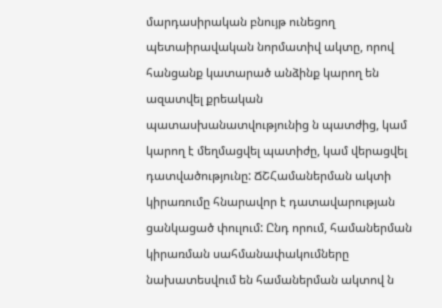մարդասիրական բնույթ ունեցող պետաիրավական նորմատիվ ակտը, որով հանցանք կատարած անձինք կարող են ազատվել քրեական պատասխանատվությունից ն պատժից, կամ կարող է մեղմացվել պատիժը, կամ վերացվել դատվածությունը: ՃՇՀամաներման ակտի կիրառումը հնարավոր է դատավարության ցանկացած փուլում: Ընդ որում, համաներման կիրառման սահմանափակումները նախատեսվում են համաներման ակտով ն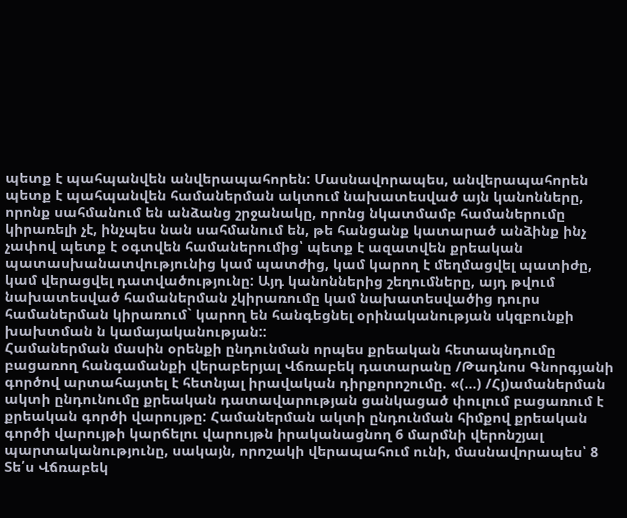պետք է պահպանվեն անվերապահորեն: Մասնավորապես, անվերապահորեն պետք է պահպանվեն համաներման ակտում նախատեսված այն կանոնները, որոնք սահմանում են անձանց շրջանակը, որոնց նկատմամբ համաներումը կիրառելի չէ, ինչպես նան սահմանում են, թե հանցանք կատարած անձինք ինչ չափով պետք է օգտվեն համաներումից՝ պետք է ազատվեն քրեական պատասխանատվությունից կամ պատժից, կամ կարող է մեղմացվել պատիժը, կամ վերացվել դատվածությունը: Այդ կանոններից շեղումները, այդ թվում նախատեսված համաներման չկիրառումը կամ նախատեսվածից դուրս համաներման կիրառում` կարող են հանգեցնել օրինականության սկզբունքի խախտման ն կամայականության::
Համաներման մասին օրենքի ընդունման որպես քրեական հետապնդումը բացառող հանգամանքի վերաբերյալ Վճռաբեկ դատարանը /Թադնոս Գնորգյանի գործով արտահայտել է հետնյալ իրավական դիրքորոշումը. «(...) /Հյ)ամաներման ակտի ընդունումը քրեական դատավարության ցանկացած փուլում բացառում է քրեական գործի վարույթը: Համաներման ակտի ընդունման հիմքով քրեական գործի վարույթի կարճելու վարույթն իրականացնող 6 մարմնի վերոնշյալ պարտականությունը, սակայն, որոշակի վերապահում ունի, մասնավորապես՝ 8 Տե՛ս Վճռաբեկ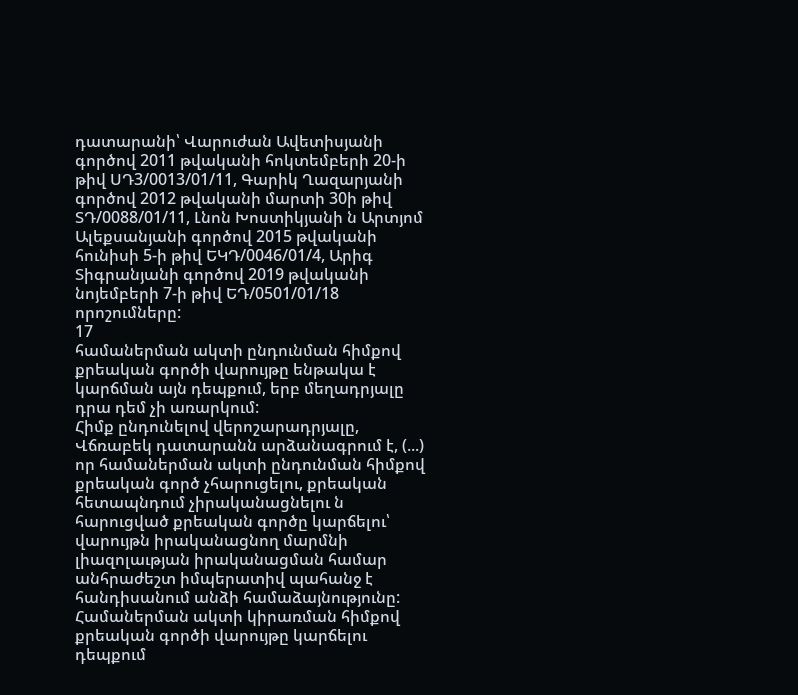դատարանի՝ Վարուժան Ավետիսյանի գործով 2011 թվականի հոկտեմբերի 20-ի թիվ ՍԴ3/0013/01/11, Գարիկ Ղազարյանի գործով 2012 թվականի մարտի 30ի թիվ ՏԴ/0088/01/11, Լնոն Խոստիկյանի ն Արտյոմ Ալեքսանյանի գործով 2015 թվականի հունիսի 5-ի թիվ ԵԿԴ/0046/01/4, Արիգ Տիգրանյանի գործով 2019 թվականի նոյեմբերի 7-ի թիվ ԵԴ/0501/01/18 որոշումները:
17
համաներման ակտի ընդունման հիմքով քրեական գործի վարույթը ենթակա է կարճման այն դեպքում, երբ մեղադրյալը դրա դեմ չի առարկում:
Հիմք ընդունելով վերոշարադրյալը, Վճռաբեկ դատարանն արձանագրում է, (...) որ համաներման ակտի ընդունման հիմքով քրեական գործ չհարուցելու, քրեական հետապնդում չիրականացնելու ն հարուցված քրեական գործը կարճելու՝ վարույթն իրականացնող մարմնի լիազոլաւթյան իրականացման համար անհրաժեշտ իմպերատիվ պահանջ է հանդիսանում անձի համաձայնությունը: Համաներման ակտի կիրառման հիմքով քրեական գործի վարույթը կարճելու դեպքում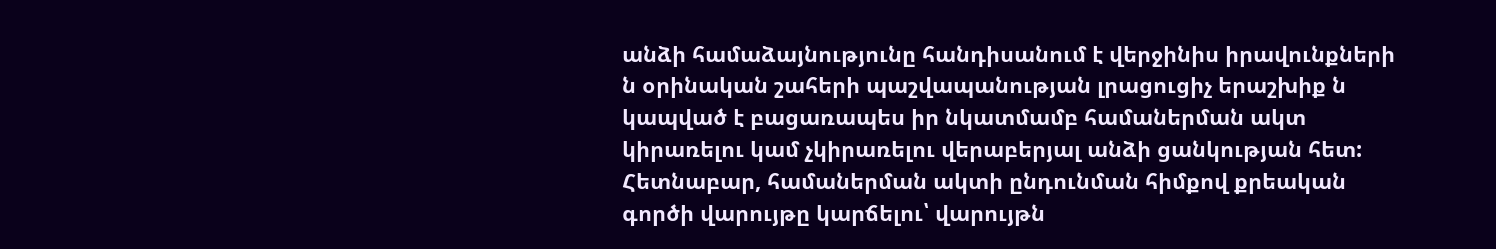անձի համաձայնությունը հանդիսանում է վերջինիս իրավունքների ն օրինական շահերի պաշվապանության լրացուցիչ երաշխիք ն կապված է բացառապես իր նկատմամբ համաներման ակտ կիրառելու կամ չկիրառելու վերաբերյալ անձի ցանկության հետ: Հետնաբար, համաներման ակտի ընդունման հիմքով քրեական գործի վարույթը կարճելու՝ վարույթն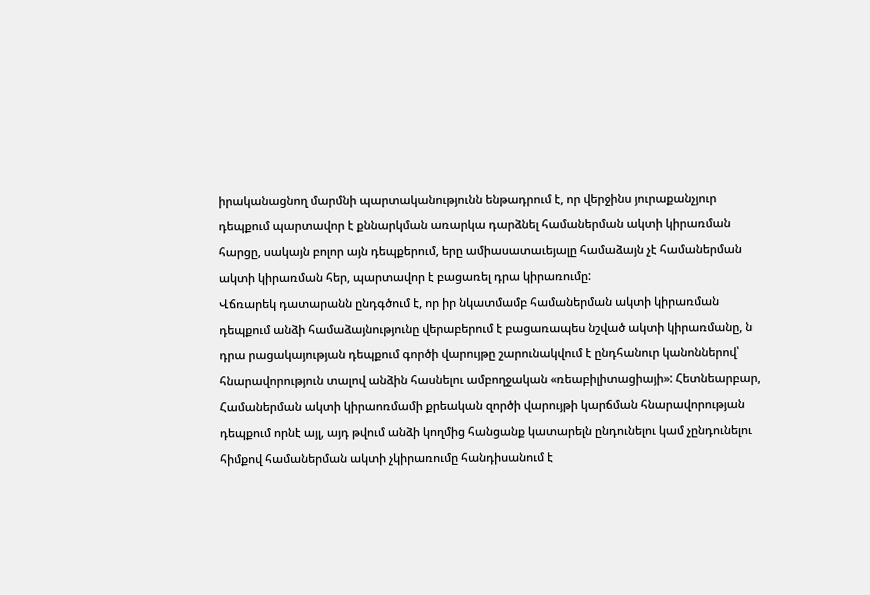իրականացնող մարմնի պարտականությունն ենթադրում է, որ վերջինս յուրաքանչյուր դեպքում պարտավոր է քննարկման առարկա դարձնել համաներման ակտի կիրառման հարցը, սակայն բոլոր այն դեպքերում, երը ամիասատաւեյալը համաձայն չէ համաներման ակտի կիրառման հեր, պարտավոր է բացառել դրա կիրառումը:
Վճռարեկ դատարանն ընդգծում է, որ իր նկատմամբ համաներման ակտի կիրառման դեպքում անձի համաձայնությունը վերաբերում է բացառապես նշված ակտի կիրառմանը, ն դրա րացակայության դեպքում գործի վարույթը շարունակվում է ընդհանուր կանոններով՝ հնարավորություն տալով անձին հասնելու ամբողջական «ռեաբիլիտացիայի»: Հետնեարբար, Համաներման ակտի կիրաոռմամի քրեական զործի վարույթի կարճման հնարավորության դեպքում որնէ այլ, այդ թվում անձի կողմից հանցանք կատարելն ընդունելու կամ չընդունելու հիմքով համաներման ակտի չկիրառումը հանդիսանում է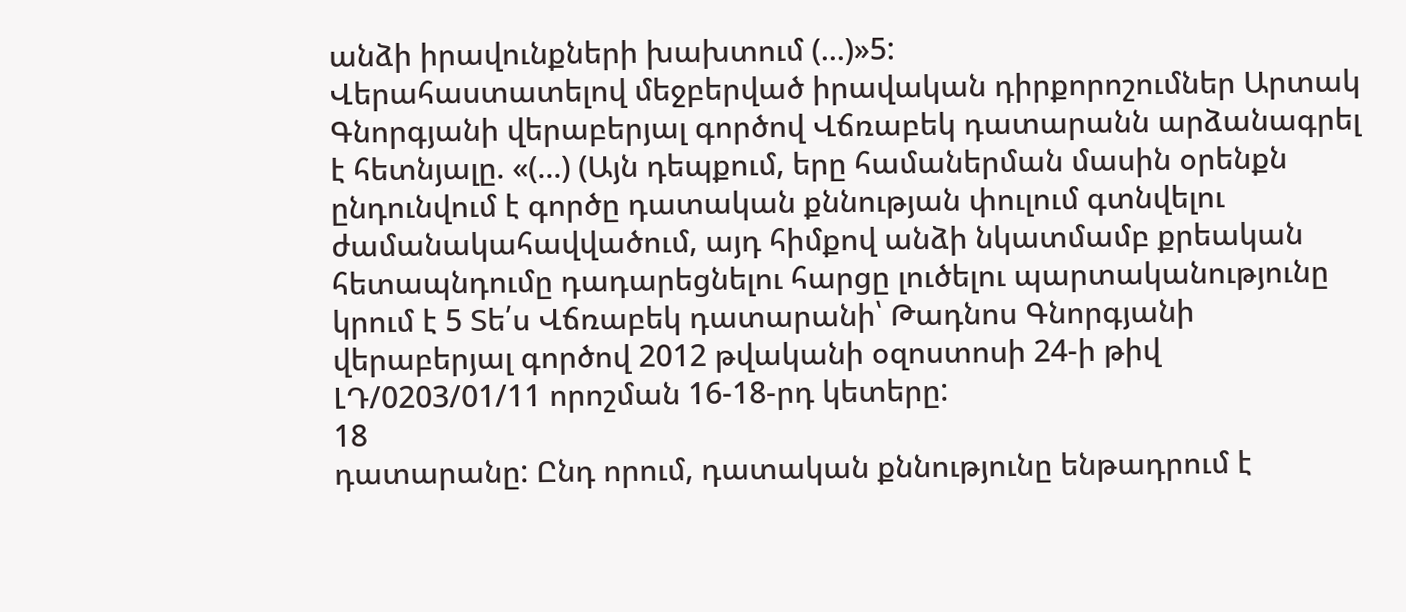անձի իրավունքների խախտում (...)»5:
Վերահաստատելով մեջբերված իրավական դիրքորոշումներ Արտակ
Գնորգյանի վերաբերյալ գործով Վճռաբեկ դատարանն արձանագրել է հետնյալը. «(...) (Այն դեպքում, երը համաներման մասին օրենքն ընդունվում է գործը դատական քննության փուլում գտնվելու ժամանակահավվածում, այդ հիմքով անձի նկատմամբ քրեական հետապնդումը դադարեցնելու հարցը լուծելու պարտականությունը կրում է 5 Տե՛ս Վճռաբեկ դատարանի՝ Թադնոս Գնորգյանի վերաբերյալ գործով 2012 թվականի օզոստոսի 24-ի թիվ ԼԴ/0203/01/11 որոշման 16-18-րդ կետերը:
18
դատարանը: Ընդ որում, դատական քննությունը ենթադրում է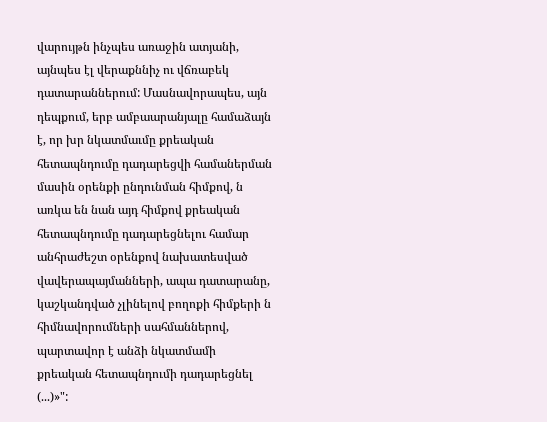վարույթն ինչպես առաջին ատյանի, այնպես էլ վերաքննիչ ու վճռաբեկ դատարաններում: Մասնավորապես, այն դեպքում, երբ ամբաարանյալը համաձայն է, որ խր նկատմաւմը քրեական հետապնդումը դադարեցվի համաներման մասին օրենքի ընդունման հիմքով, ն առկա են նան այդ հիմքով քրեական հետապնդումը դադարեցնելու համար անհրաժեշտ օրենքով նախատեսված վավերապայմանների, ապա դատարանը, կաշկանդված չլինելով բողոքի հիմքերի ն հիմնավորումների սահմաններով, պարտավոր է անձի նկատմամի քրեական հետապնդումի դադարեցնել (...)»":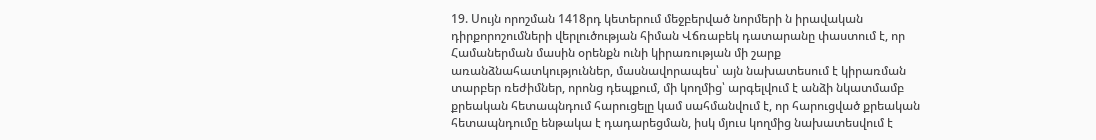19. Սույն որոշման 1418րդ կետերում մեջբերված նորմերի ն իրավական դիրքորոշումների վերլուծության հիման Վճռաբեկ դատարանը փաստում է, որ Համաներման մասին օրենքն ունի կիրառության մի շարք առանձնահատկություններ, մասնավորապես՝ այն նախատեսում է կիրառման տարբեր ռեժիմներ, որոնց դեպքում, մի կողմից՝ արգելվում է անձի նկատմամբ քրեական հետապնդում հարուցելը կամ սահմանվում է, որ հարուցված քրեական հետապնդումը ենթակա է դադարեցման, իսկ մյուս կողմից նախատեսվում է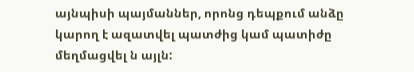այնպիսի պայմաններ, որոնց դեպքում անձը կարող է ազատվել պատժից կամ պատիժը մեղմացվել ն այլն: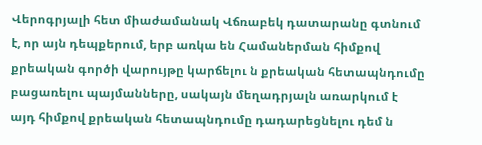Վերոգրյալի հետ միաժամանակ Վճռաբեկ դատարանը գտնում է, որ այն դեպքերում, երբ առկա են Համաներման հիմքով քրեական գործի վարույթը կարճելու ն քրեական հետապնդումը բացառելու պայմանները, սակայն մեղադրյալն առարկում է այդ հիմքով քրեական հետապնդումը դադարեցնելու դեմ ն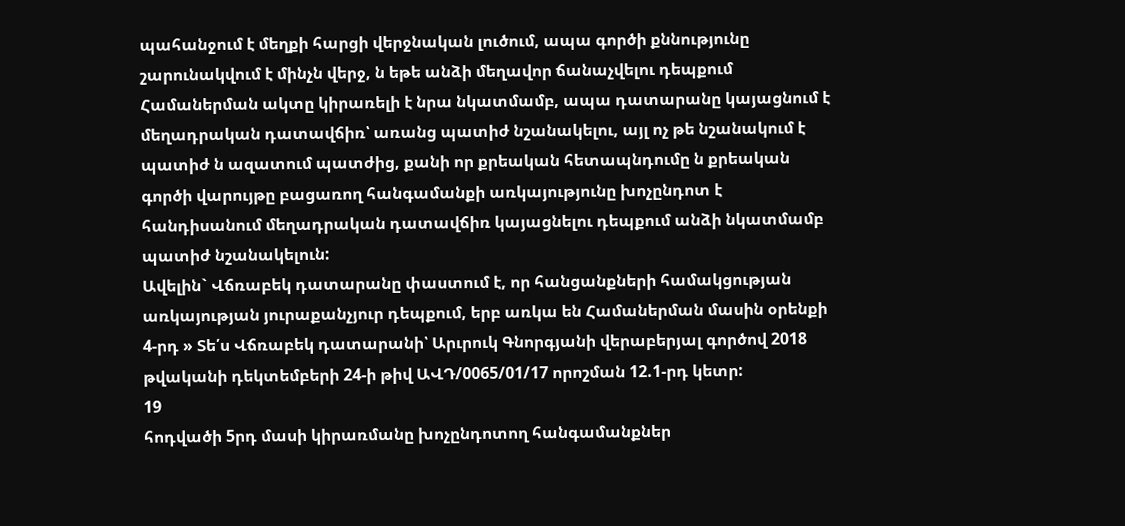պահանջում է մեղքի հարցի վերջնական լուծում, ապա գործի քննությունը շարունակվում է մինչն վերջ, ն եթե անձի մեղավոր ճանաչվելու դեպքում Համաներման ակտը կիրառելի է նրա նկատմամբ, ապա դատարանը կայացնում է մեղադրական դատավճիռ՝ առանց պատիժ նշանակելու, այլ ոչ թե նշանակում է պատիժ ն ազատում պատժից, քանի որ քրեական հետապնդումը ն քրեական գործի վարույթը բացառող հանգամանքի առկայությունը խոչընդոտ է հանդիսանում մեղադրական դատավճիռ կայացնելու դեպքում անձի նկատմամբ պատիժ նշանակելուն:
Ավելին` Վճռաբեկ դատարանը փաստում է, որ հանցանքների համակցության առկայության յուրաքանչյուր դեպքում, երբ առկա են Համաներման մասին օրենքի 4-րդ » Տե՛ս Վճռաբեկ դատարանի՝ Արւրուկ Գնորգյանի վերաբերյալ գործով 2018 թվականի դեկտեմբերի 24-ի թիվ ԱՎԴ/0065/01/17 որոշման 12.1-րդ կետր:
19
հոդվածի 5րդ մասի կիրառմանը խոչընդոտող հանգամանքներ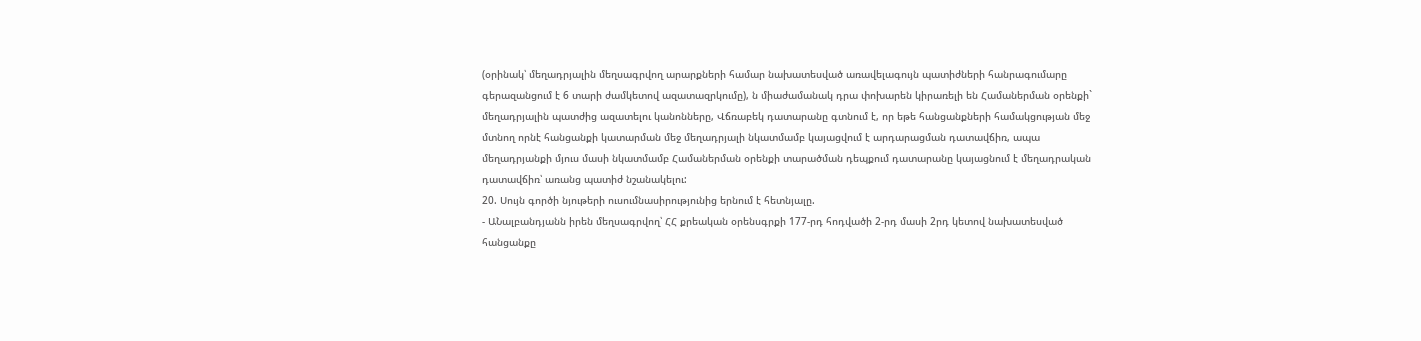(օրինակ՝ մեղադրյալին մեղսագրվող արարքների համար նախատեսված առավելագույն պատիժների հանրագումարը գերազանցում է 6 տարի ժամկետով ազատազրկումը), ն միաժամանակ դրա փոխարեն կիրառելի են Համաներման օրենքի` մեղադրյալին պատժից ազատելու կանոնները, Վճռաբեկ դատարանը գտնում է, որ եթե հանցանքների համակցության մեջ մտնող որնէ հանցանքի կատարման մեջ մեղադրյալի նկատմամբ կայացվում է արդարացման դատավճիռ, ապա մեղադրյանքի մյուս մասի նկատմամբ Համաներման օրենքի տարածման դեպքում դատարանը կայացնում է մեղադրական դատավճիռ՝ առանց պատիժ նշանակելու:
20. Սույն գործի նյութերի ուսումնասիրությունից երնում է հետնյալը.
- ԱՆալբանդյանն իրեն մեղսագրվող՝ ՀՀ քրեական օրենսգրքի 177-րդ հոդվածի 2-րդ մասի 2րդ կետով նախատեսված հանցանքը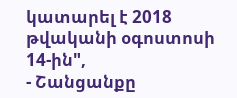կատարել է 2018 թվականի օգոստոսի 14-ին",
- Շանցանքը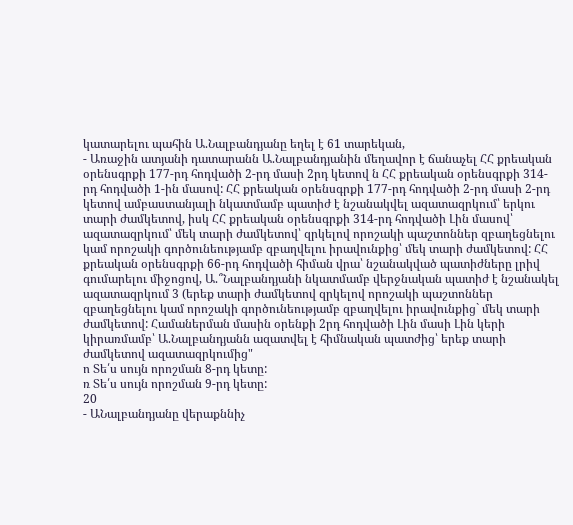կատարելու պահին Ա.Նալբանդյանը եղել է 61 տարեկան,
- Առաջին ատյանի դատարանն Ա.Նալբանդյանին մեղավոր է ճանաչել ՀՀ քրեական օրենսգրքի 177-րդ հոդվածի 2-րդ մասի 2րդ կետով ն ՀՀ քրեական օրենսգրքի 314-րդ հոդվածի 1-ին մասով: ՀՀ քրեական օրենսգրքի 177-րդ հոդվածի 2-րդ մասի 2-րդ կետով ամբաստանյալի նկատմամբ պատիժ է նշանակվել ազատազրկում՝ երկու տարի ժամկետով, իսկ ՀՀ քրեական օրենսգրքի 314-րդ հոդվածի Լին մասով՝ ազատազրկում՝ մեկ տարի ժամկետով՝ զրկելով որոշակի պաշտոններ զբաղեցնելու կամ որոշակի գործունեությամբ զբաղվելու իրավունքից՝ մեկ տարի ժամկետով: ՀՀ քրեական օրենսգրքի 66-րդ հոդվածի հիման վրա՝ նշանակված պատիժները լրիվ գումարելու միջոցով, Ա.՞Նալբանդյանի նկատմամբ վերջնական պատիժ է նշանակել ազատազրկում 3 (երեք տարի ժամկետով զրկելով որոշակի պաշտոններ զբաղեցնելու կամ որոշակի գործունեությամբ զբաղվելու իրավունքից` մեկ տարի ժամկետով: Համաներման մասին օրենքի 2րդ հոդվածի Լին մասի Լին կերի կիրառմամբ՝ Ա.Նալբանդյանն ազատվել է հիմնական պատժից՝ երեք տարի ժամկետով ազատազրկումից"
ո Տե՛ս սույն որոշման 8-րդ կետը:
ռ Տե՛ս սույն որոշման 9-րդ կետը:
20
- ԱՆալբանդյանը վերաքննիչ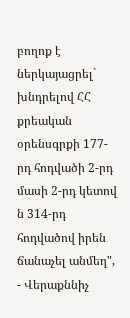բողոք է ներկայացրել` խնդրելով ՀՀ քրեական օրենսգրքի 177-րդ հոդվածի 2-րդ մասի 2-րդ կետով ն 314-րդ հոդվածով իրեն ճանաչել անմեղ",
- Վերաքննիչ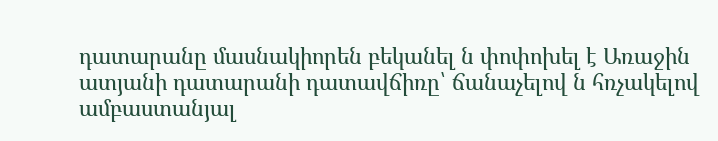դատարանը մասնակիորեն բեկանել ն փոփոխել է Առաջին ատյանի դատարանի դատավճիռը՝ ճանաչելով ն հռչակելով ամբաստանյալ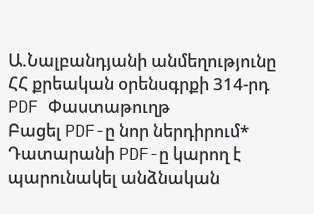Ա.Նալբանդյանի անմեղությունը ՀՀ քրեական օրենսգրքի 314-րդ
PDF Փաստաթուղթ
Բացել PDF-ը նոր ներդիրում* Դատարանի PDF-ը կարող է պարունակել անձնական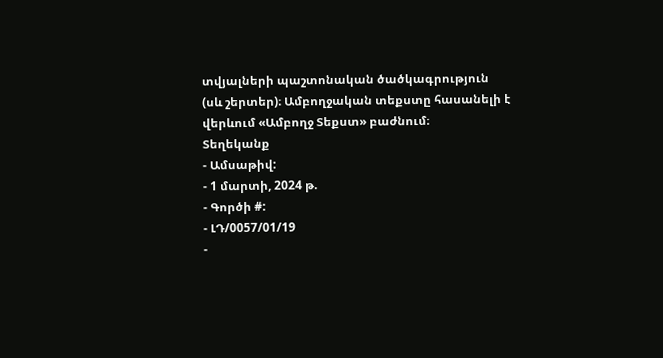տվյալների պաշտոնական ծածկագրություն (սև շերտեր)։ Ամբողջական տեքստը հասանելի է վերևում «Ամբողջ Տեքստ» բաժնում։
Տեղեկանք
- Ամսաթիվ:
- 1 մարտի, 2024 թ.
- Գործի #:
- ԼԴ/0057/01/19
-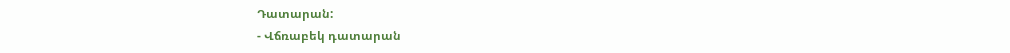Դատարան:
- Վճռաբեկ դատարան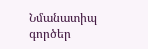Նմանատիպ գործեր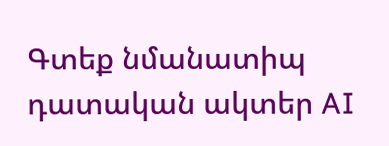Գտեք նմանատիպ դատական ակտեր AI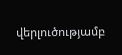վերլուծությամբ